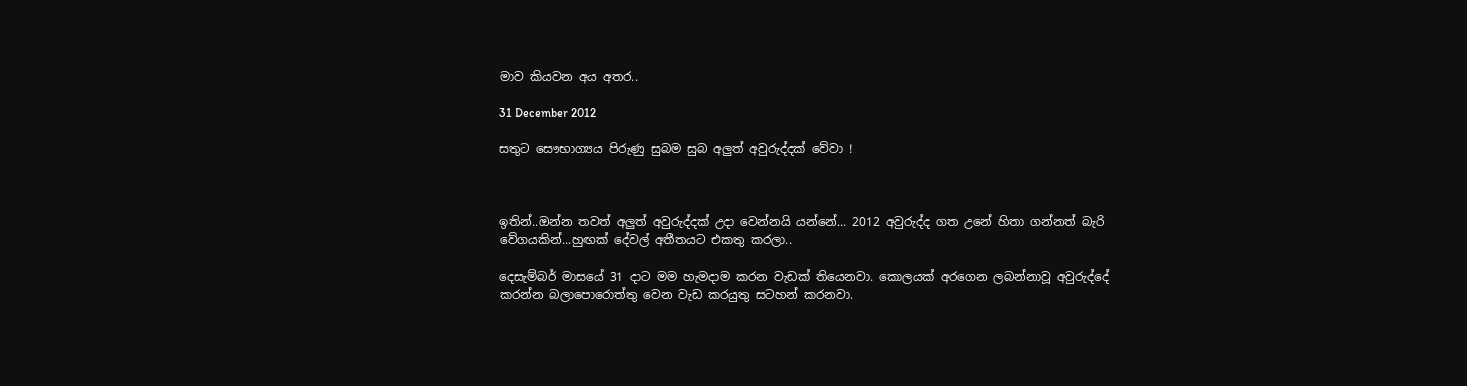මාව කියවන අය අතර..

31 December 2012

සතුට සෞභාග්‍යය පිරුණු සුබම සුබ අලුත් අවුරුද්දක් වේවා !



ඉතින්..ඔන්න තවත් අලුත් අවුරුද්දක් උදා වෙන්නයි යන්නේ... 2012 අවුරුද්ද ගත උනේ හිතා ගන්නත් බැරි වේගයකින්...හුඟක් දේවල් අතීතයට එකතු කරලා..

දෙසැම්බර් මාසයේ 31 දාට මම හැමදාම කරන වැඩක් තියෙනවා. කොලයක් අරගෙන ලබන්නාවූ අවුරුද්දේ කරන්න බලාපොරොත්තු වෙන වැඩ කරයුතු සටහන් කරනවා.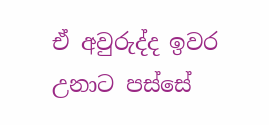ඒ අවුරුද්ද ඉවර උනාට පස්සේ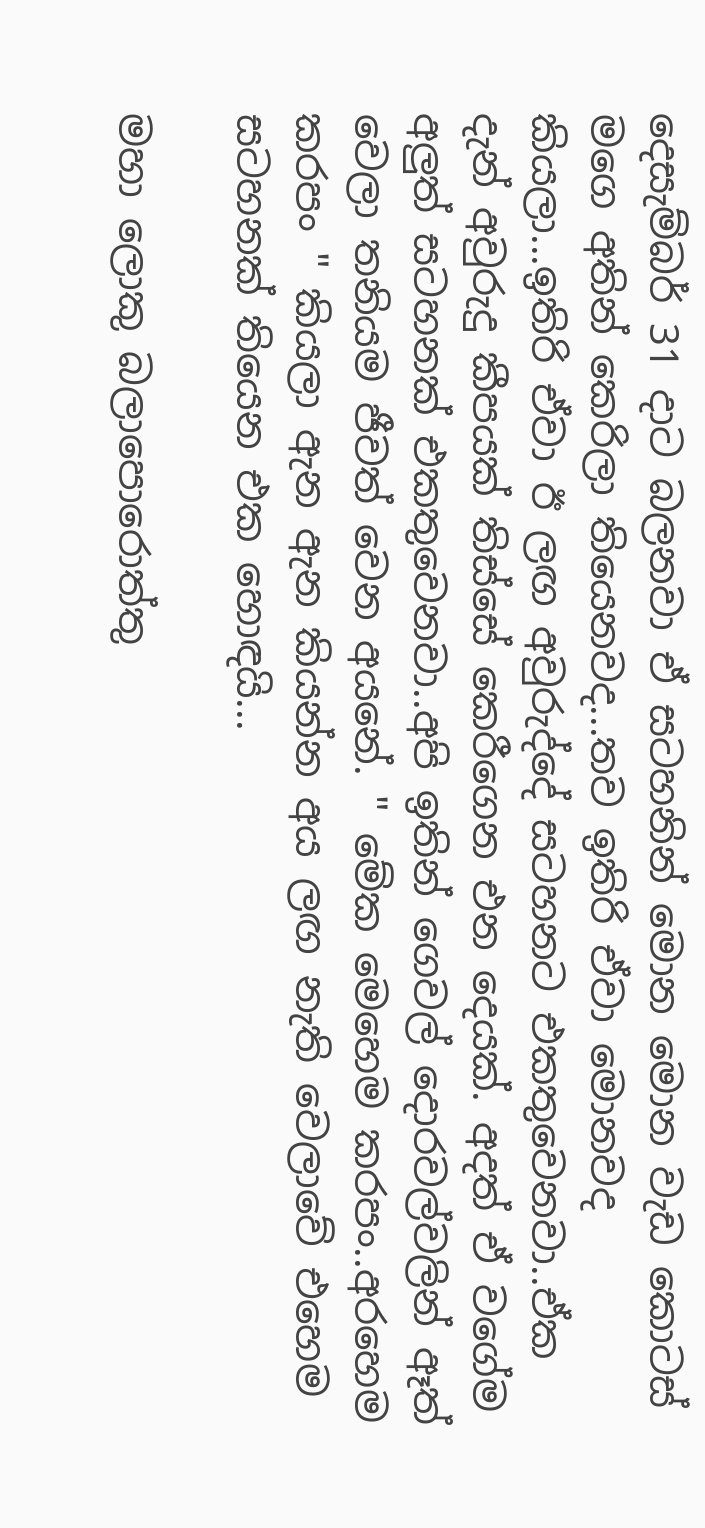දෙසැම්බර් 31 දාට බලනවා ඒ සටහනින් මොන මොන වැඩ කොටස් මගෙ අතින් කෙරිලා තියෙනවද...තව ඉතිරි ඒවා මොනවද කියලා...ඉතිරි ඒවා ඊ ලඟ අවුරුද්දේ සටහනට එකතුවෙනවා..ඒක දැන් අවුරුදු කීපයක් තිස්සේ කෙරීගෙන එන දෙයක්. අදත් ඒ වගේම අලුත් සටහනක් එකතුවෙනවා..අපි ඉතින් ගෙවල් දොරවල්වලින් ඈත් වෙලා තනියම ජීවත් වෙන අයනේ. " මේක මෙහෙම කරපං..අරහෙම කරපං " කියලා ඇන ඇන කියන්න අය ලඟ නැති වෙලාවේ එහෙම සටහනක් තියෙන එක හොඳයි...

මහා ලොකු බලාපොරොත්තු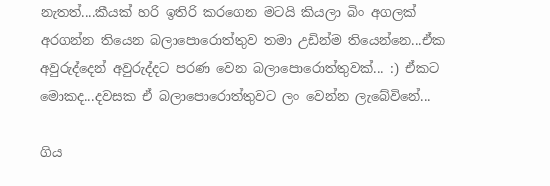නැතත්....කීයක් හරි ඉතිරි කරගෙන මටයි කියලා බිං අගලක් අරගන්න තියෙන බලාපොරොත්තුව තමා උඩින්ම තියෙන්නෙ...ඒක අවුරුද්දෙන් අවුරුද්දට පරණ වෙන බලාපොරොත්තුවක්... :) ඒකට මොකද...දවසක ඒ බලාපොරොත්තුවට ලං වෙන්න ලැබේවිනේ...

ගිය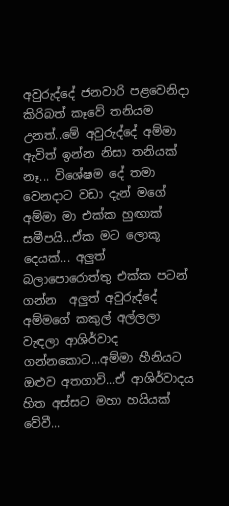අවුරුද්දේ ජනවාරි පළවෙනිදා කිරිබත් කෑවේ තනියම උනත්..මේ අවුරුද්දේ අම්මා ඇවිත් ඉන්න නිසා තනියක් නෑ... විශේෂම දේ තමා වෙනදාට වඩා දැන් මගේ අම්මා මා එක්ක හුඟාක් සමීපයි...ඒක මට ලොකූ දෙයක්... අලුත් බලාපොරොත්තු එක්ක පටන් ගන්න  අලුත් අවුරුද්දේ අම්මගේ කකුල් අල්ලලා වැඳලා ආශිර්වාද ගන්නකොට...අම්මා හීනියට ඔළුව අතගාවි...ඒ ආශිර්වාදය හිත අස්සට මහා හයියක් වේවී...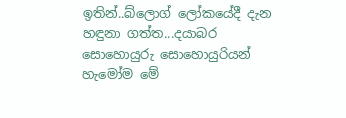ඉතින්..බ්ලොග් ලෝකයේදී දැන හඳුනා ගත්ත...දයාබර සොහොයුරු සොහොයුරියන්  හැමෝම මේ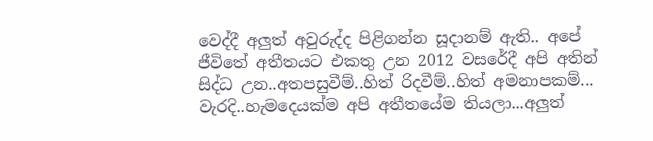වෙද්දී අලුත් අවුරුද්ද පිළිගන්න සූදානම් ඇති.. අපේ ජීවිතේ අතීතයට එකතු උන 2012 වසරේදී අපි අතින් සිද්ධ උන..අතපසුවීම්..හිත් රිදවීම්..හිත් අමනාපකම්... වැරදි..හැමදෙයක්ම අපි අතීතයේම තියලා...අලුත්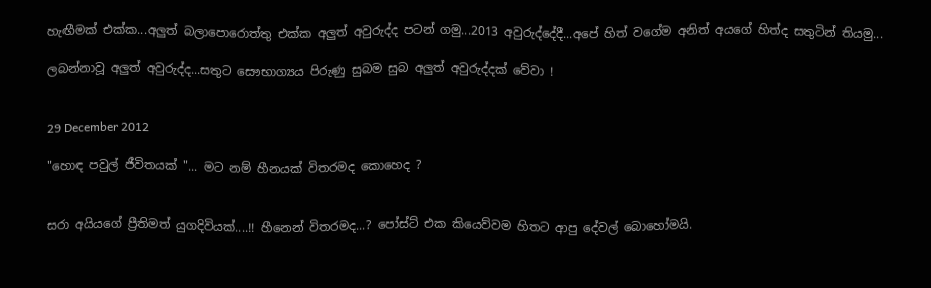හැඟීමක් එක්ක...අලුත් බලාපොරොත්තු එක්ක අලුත් අවුරුද්ද පටන් ගමු...2013 අවුරුද්දේදී...අපේ හිත් වගේම අනිත් අයගේ හිත්ද සතුටින් තියමු...

ලබන්නාවූ අලුත් අවුරුද්ද...සතුට සෞභාග්‍යය පිරුණු සුබම සුබ අලුත් අවුරුද්දක් වේවා !


29 December 2012

"හොඳ පවුල් ජීවිතයක් "... මට නම් හීනයක් විතරමද කොහෙද ?


සරා අයියගේ ප්‍රීතිමත් යුගදිවියක්....!! හීනෙන් විතරමද...? පෝස්ට් එක කියෙව්වම හිතට ආපු දේවල් බොහෝමයි.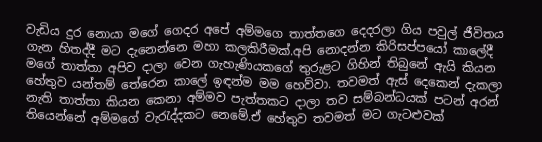වැඩිය දුර නොයා මගේ ගෙදර අපේ අම්මගෙ තාත්තගෙ දෙදරලා ගිය පවුල් ජීවිතය ගැන හිතද්දී මට දැනෙන්නෙ මහා කලකිරීමක්.අපි නොදන්න කිරිසප්පයෝ කාලේදී මගේ තාත්තා අපිව දාලා වෙන ගැහැණියකගේ තුරුළට ගිහින් තිබුනේ ඇයි කියන හේතුව යන්තම් තේරෙන කාලේ ඉඳන්ම මම හෙව්වා. තවමත් ඇස් දෙකෙන් දැකලා නැති තාත්තා කියන කෙනා අම්මව පැත්තකට දාලා තව සම්බන්ධයක් පටන් අරන් තියෙන්නේ අම්මගේ වැරැද්දකට නෙමේ.ඒ හේතුව තවමත් මට ගැටළුවක්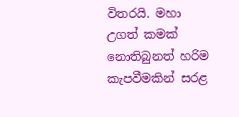විතරයි. මහා උගත් කමක් නොතිබුනත් හරිම කැපවීමකින් සරළ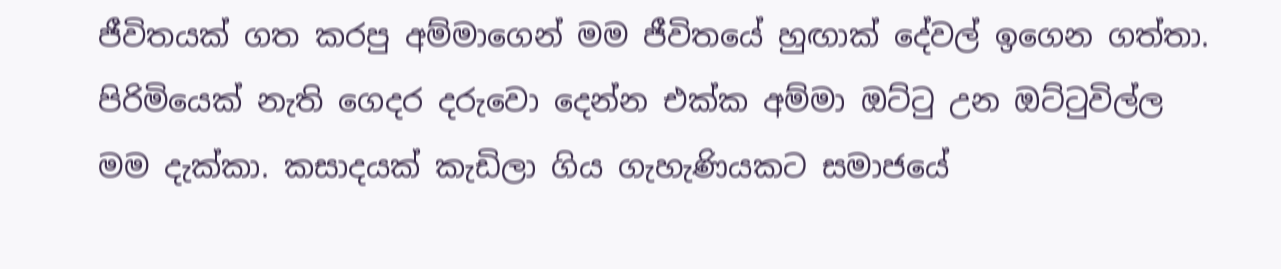ජීවිතයක් ගත කරපු අම්මාගෙන් මම ජීවිතයේ හුඟාක් දේවල් ඉගෙන ගත්තා. පිරිමියෙක් නැති ගෙදර දරුවො දෙන්න එක්ක අම්මා ඔට්ටු උන ඔට්ටුවිල්ල මම දැක්කා. කසාදයක් කැඩිලා ගිය ගැහැණියකට සමාජයේ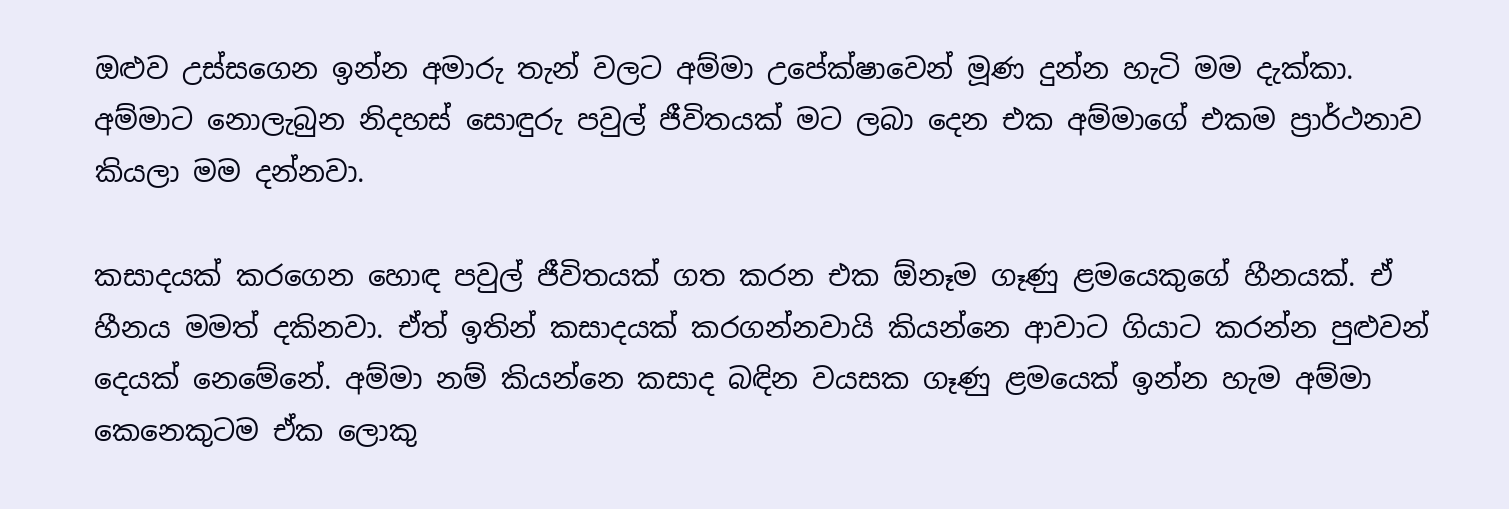ඔළුව උස්සගෙන ඉන්න අමාරු තැන් වලට අම්මා උපේක්ෂාවෙන් මූණ දුන්න හැටි මම දැක්කා. අම්මාට නොලැබුන නිදහස් සොඳුරු පවුල් ජීවිතයක් මට ලබා දෙන එක අම්මාගේ එකම ප්‍රාර්ථනාව කියලා මම දන්නවා.

කසාදයක් කරගෙන හොඳ පවුල් ජීවිතයක් ගත කරන එක ඕනෑම ගෑණු ළමයෙකුගේ හීනයක්. ඒ හීනය මමත් දකිනවා. ඒත් ඉතින් කසාදයක් කරගන්නවායි කියන්නෙ ආවාට ගියාට කරන්න පුළුවන් දෙයක් නෙමේනේ. අම්මා නම් කියන්නෙ කසාද බඳින වයසක ගෑණු ළමයෙක් ඉන්න හැම අම්මා කෙනෙකුටම ඒක ලොකු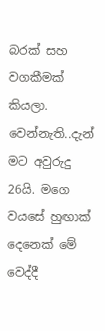බරක් සහ වගකීමක් කියලා. වෙන්නැති..දැන් මට අවුරුදු 26යි. මගෙ වයසේ හුඟාක් දෙනෙක් මේ වෙද්දී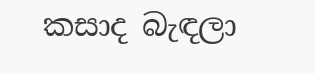කසාද බැඳලා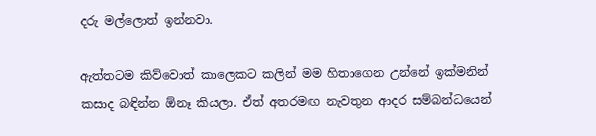දරු මල්ලොත් ඉන්නවා.

ඇත්තටම කිව්වොත් කාලෙකට කලින් මම හිතාගෙන උන්නේ ඉක්මනින් කසාද බඳින්න ඕනෑ කියලා. ඒත් අතරමඟ නැවතුන ආදර සම්බන්ධයෙන්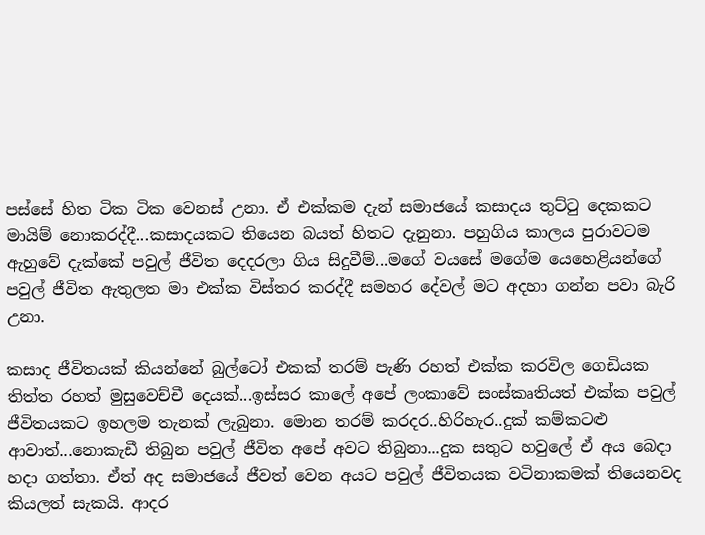පස්සේ හිත ටික ටික වෙනස් උනා. ඒ එක්කම දැන් සමාජයේ කසාදය තුට්ටු දෙකකට මායිම් නොකරද්දී...කසාදයකට තියෙන බයත් හිතට දැනුනා. පහුගිය කාලය පුරාවටම ඇහුවේ දැක්කේ පවුල් ජීවිත දෙදරලා ගිය සිදුවීම්...මගේ වයසේ මගේම යෙහෙළියන්ගේ පවුල් ජීවිත ඇතුලත මා එක්ක විස්තර කරද්දී සමහර දේවල් මට අදහා ගන්න පවා බැරි උනා.

කසාද ජීවිතයක් කියන්නේ බුල්ටෝ එකක් තරම් පැණි රහත් එක්ක කරවිල ගෙඩියක තිත්ත රහත් මුසුවෙච්චී දෙයක්...ඉස්සර කාලේ අපේ ලංකාවේ සංස්කෘතියත් එක්ක පවුල් ජීවිතයකට ඉහලම තැනක් ලැබුනා. මොන තරම් කරදර..හිරිහැර..දුක් කම්කටළු ආවාත්...නොකැඩී තිබුන පවුල් ජීවිත අපේ අවට තිබුනා...දුක සතුට හවුලේ ඒ අය බෙදා හදා ගත්තා. ඒත් අද සමාජයේ ජීවත් වෙන අයට පවුල් ජීවිතයක වටිනාකමක් තියෙනවද කියලත් සැකයි. ආදර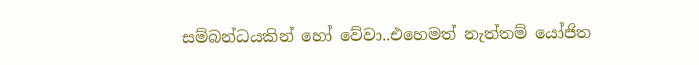සම්බන්ධයකින් හෝ වේවා..එහෙමත් නැත්තම් යෝජිත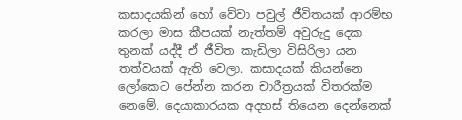කසාදයකින් හෝ වේවා පවුල් ජීවිතයක් ආරම්භ කරලා මාස කීපයක් නැත්තම් අවුරුදු දෙක තුනක් යද්දී ඒ ජීවිත කැඩිලා විසිරිලා යන තත්වයක් ඇති වෙලා. කසාදයක් කියන්නෙ ලෝකෙට පේන්න කරන චාරීත්‍රයක් විතරක්ම නෙමේ. දෙයාකාරයක අදහස් තියෙන දෙන්නෙක්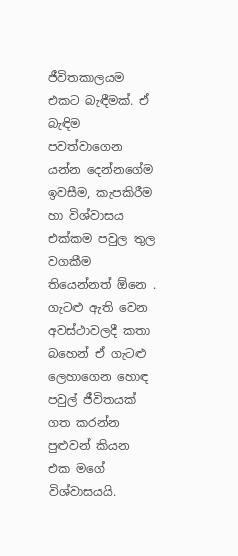ජීවිතකාලයම එකට බැඳීමක්. ඒ බැඳිම පවත්වාගෙන යන්න දෙන්නගේම ඉවසීම, කැපකිරීම හා විශ්වාසය එක්කම පවුල තුල වගකීම තියෙන්නත් ඕනෙ . ගැටළු ඇති වෙන අවස්ථාවලදී කතා බහෙන් ඒ ගැටළු ලෙහාගෙන හොඳ පවුල් ජීවිතයක් ගත කරන්න පුළුවන් කියන එක මගේ විශ්වාසයයි.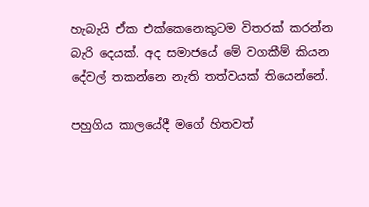හැබැයි ඒක එක්කෙනෙකුටම විතරක් කරන්න බැරි දෙයක්. අද සමාජයේ මේ වගකීම් කියන දේවල් තකන්නෙ නැති තත්වයක් තියෙන්නේ.

පහුගිය කාලයේදී මගේ හිතවත්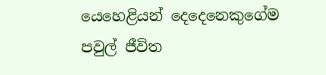යෙහෙළියන් දෙදෙනෙකුගේම පවුල් ජීවිත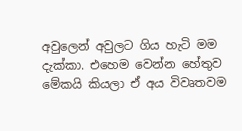අවුලෙන් අවුලට ගිය හැටි මම දැක්කා. එහෙම වෙන්න හේතුව මේකයි කියලා ඒ අය විවෘතවම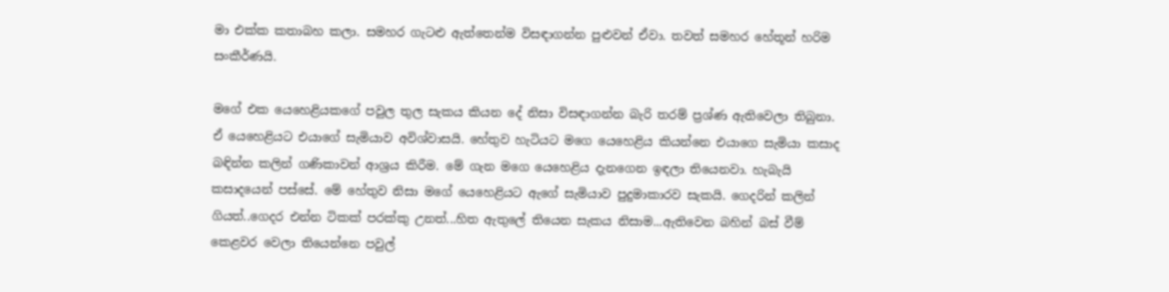මා එක්ක කතාබහ කලා. සමහර ගැටළු ඇත්තෙන්ම විසඳාගන්න පුළුවන් ඒවා. තවත් සමහර හේතූන් හරිම සංකීර්ණයි.

මගේ එක යෙහෙළියකගේ පවුල තුල සැකය කියන දේ නිසා විසඳාගන්න බැරි තරම් ප්‍රශ්ණ ඇතිවෙලා තිබුනා. ඒ යෙහෙළියට එයාගේ සැමියාව අවිශ්වාසයි. හේතුව හැටියට මගෙ යෙහෙළිය කියන්නෙ එයාගෙ සැමියා කසාද බඳින්න කලින් ගණිකාවන් ආශ්‍රය කිරීම. මේ ගැන මගෙ යෙහෙළිය දැනගෙන ඉඳලා තියෙනවා. හැබැයි කසාදයෙන් පස්සේ. මේ හේතුව නිසා මගේ යෙහෙළියට ඇගේ සැමියාව පුදුමාකාරව සැකයි. ගෙදරින් කලින් ගියත්..ගෙදර එන්න ටිකක් පරක්කු උනත්...හිත ඇතුලේ තියෙන සැකය නිසාම...ඇතිවෙන බහින් බස් වීම් කෙළවර වෙලා තියෙන්නෙ පවුල්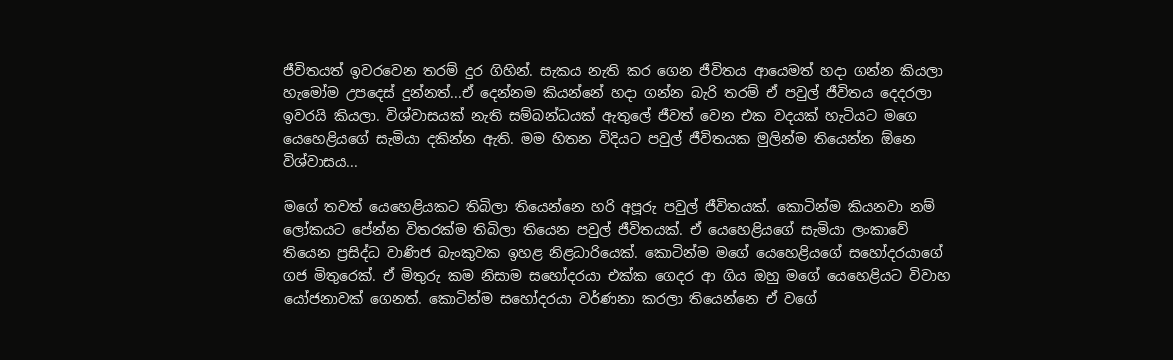ජීවිතයත් ඉවරවෙන තරම් දුර ගිහින්. සැකය නැති කර ගෙන ජීවිතය ආයෙමත් හදා ගන්න කියලා හැමෝම උපදෙස් දුන්නත්...ඒ දෙන්නම කියන්නේ හදා ගන්න බැරි තරම් ඒ පවුල් ජීවිතය දෙදරලා ඉවරයි කියලා. විශ්වාසයක් නැති සම්බන්ධයක් ඇතුලේ ජීවත් වෙන එක වදයක් හැටියට මගෙ යෙහෙළියගේ සැමියා දකින්න ඇති. මම හිතන විදියට පවුල් ජීවිතයක මුලින්ම තියෙන්න ඕනෙ විශ්වාසය...

මගේ තවත් යෙහෙළියකට තිබිලා තියෙන්නෙ හරි අපූරු පවුල් ජීවිතයක්. කොටින්ම කියනවා නම් ලෝකයට පේන්න විතරක්ම තිබිලා තියෙන පවුල් ජීවිතයක්. ඒ යෙහෙළියගේ සැමියා ලංකාවේ තියෙන ප්‍රසිද්ධ වාණිජ බැංකුවක ඉහළ නිළධාරියෙක්. කොටින්ම මගේ යෙහෙළියගේ සහෝදරයාගේ ගජ මිතුරෙක්. ඒ මිතුරු කම නිසාම සහෝදරයා එක්ක ගෙදර ආ ගිය ඔහු මගේ යෙහෙළියට විවාහ යෝජනාවක් ගෙනත්. කොටින්ම සහෝදරයා වර්ණනා කරලා තියෙන්නෙ ඒ වගේ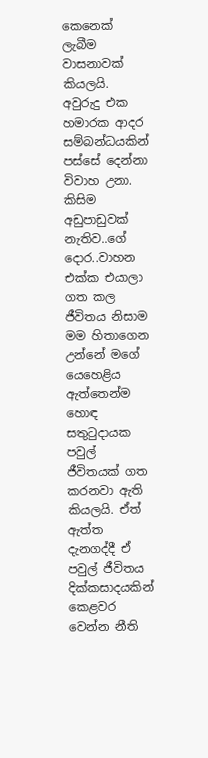කෙනෙක් ලැබීම වාසනාවක් කියලයි. අවුරුදු එක හමාරක ආදර සම්බන්ධයකින් පස්සේ දෙන්නා විවාහ උනා. කිසිම අඩුපාඩුවක් නැතිව..ගේ දොර..වාහන එක්ක එයාලා ගත කල ජීවිතය නිසාම මම හිතාගෙන උන්නේ මගේ යෙහෙළිය ඇත්තෙන්ම හොඳ සතුටුදායක පවුල් ජීවිතයක් ගත කරනවා ඇති කියලයි. ඒත් ඇත්ත දැනගද්දී ඒ පවුල් ජීවිතය දික්කසාදයකින් කෙළවර වෙන්න නීති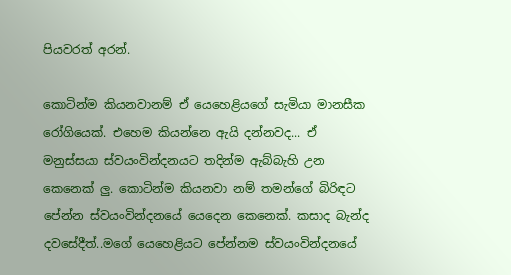පියවරත් අරන්.

කොටින්ම කියනවානම් ඒ යෙහෙළියගේ සැමියා මානසීක රෝගියෙක්. එහෙම කියන්නෙ ඇයි දන්නවද... ඒ මනුස්සයා ස්වයංවින්දනයට තදින්ම ඇබ්බැහි උන කෙනෙක් ලු. කොටින්ම කියනවා නම් තමන්ගේ බිරිඳට පේන්න ස්වයංවින්දනයේ යෙදෙන කෙනෙක්. කසාද බැන්ද දවසේදීත්..මගේ යෙහෙළියට පේන්නම ස්වයංවින්දනයේ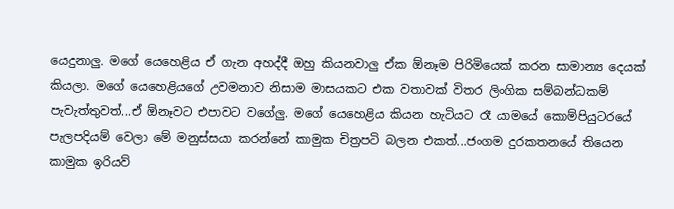යෙදුනාලු. මගේ යෙහෙළිය ඒ ගැන අහද්දී ඔහු කියනවාලු ඒක ඕනෑම පිරිමියෙක් කරන සාමාන්‍ය දෙයක් කියලා. මගේ යෙහෙළියගේ උවමනාව නිසාම මාසයකට එක වතාවක් විතර ලිංගික සම්බන්ධකම් පැවැත්තුවත්...ඒ ඕනෑවට එපාවට වගේලු. මගේ යෙහෙළිය කියන හැටියට රෑ යාමයේ කොම්පියුටරයේ පැලපදියම් වෙලා මේ මනුස්සයා කරන්නේ කාමුක චිත්‍රපටි බලන එකත්...ජංගම දුරකතනයේ තියෙන කාමුක ඉරියව්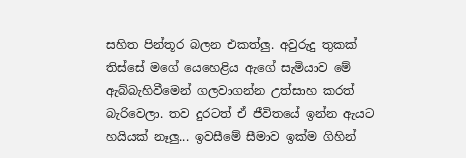සහිත පින්තූර බලන එකත්ලු. අවුරුදු තුකක් තිස්සේ මගේ යෙහෙළිය ඇගේ සැමියාව මේ ඇබ්බැහිවීමෙන් ගලවාගන්න උත්සාහ කරත් බැරිවෙලා. තව දුරටත් ඒ ජීවිතයේ ඉන්න ඇයට හයියක් නෑලු... ඉවසීමේ සීමාව ඉක්ම ගිහින්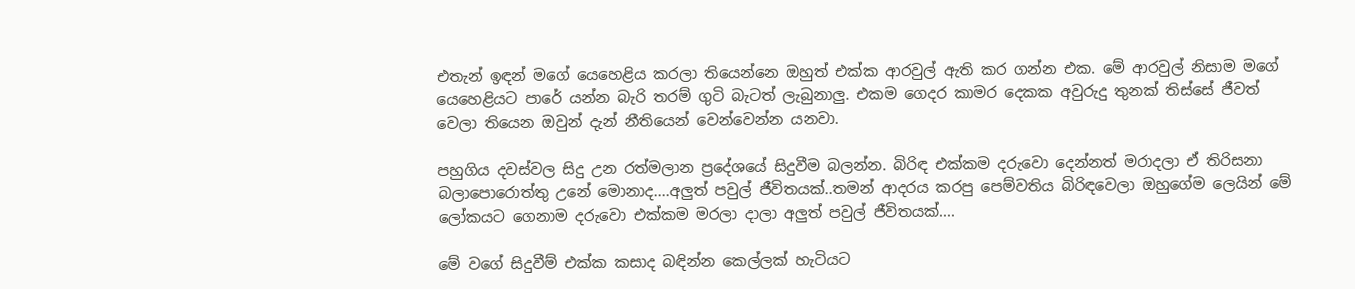එතැන් ඉඳන් මගේ යෙහෙළිය කරලා තියෙන්නෙ ඔහුත් එක්ක ආරවුල් ඇති කර ගන්න එක. මේ ආරවුල් නිසාම මගේ යෙහෙළියට පාරේ යන්න බැරි තරම් ගුටි බැටත් ලැබුනාලු. එකම ගෙදර කාමර දෙකක අවුරුදු තුනක් තිස්සේ ජීවත් වෙලා තියෙන ඔවුන් දැන් නීතියෙන් වෙන්වෙන්න යනවා.

පහුගිය දවස්වල සිදු උන රත්මලාන ප්‍රදේශයේ සිදුවීම බලන්න. බිරිඳ එක්කම දරුවො දෙන්නත් මරාදලා ඒ තිරිසනා බලාපොරොත්තු උනේ මොනාද....අලුත් පවුල් ජීවිතයක්..තමන් ආදරය කරපු පෙම්වතිය බිරිඳවෙලා ඔහුගේම ලෙයින් මේ ලෝකයට ගෙනාම දරුවො එක්කම මරලා දාලා අලුත් පවුල් ජීවිතයක්....

මේ වගේ සිදුවීම් එක්ක කසාද බඳින්න කෙල්ලක් හැටියට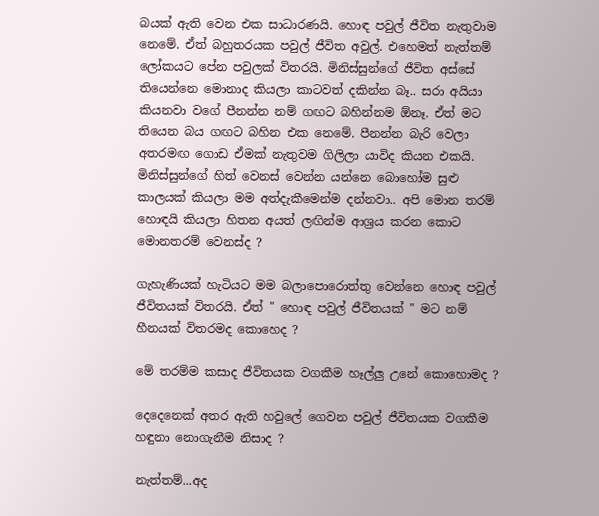බයක් ඇති වෙන එක සාධාරණයි. හොඳ පවුල් ජීවිත නැතුවාම නෙමේ. ඒත් බහුතරයක පවුල් ජීවිත අවුල්. එහෙමත් නැත්තම් ලෝකයට පේන පවුලක් විතරයි. මිනිස්සුන්ගේ ජීවිත අස්සේ තියෙන්නෙ මොනාද කියලා කාටවත් දකින්න බෑ.. සරා අයියා කියනවා වගේ පීනන්න නම් ගඟට බහින්නම ඕනෑ. ඒත් මට තියෙන බය ගඟට බහින එක නෙමේ. පීනන්න බැරි වෙලා අතරමඟ ගොඩ ඒමක් නැතුවම ගිලිලා යාවිද කියන එකයි. මිනිස්සුන්ගේ හිත් වෙනස් වෙන්න යන්නෙ බොහෝම සුළු කාලයක් කියලා මම අත්දැකීමෙන්ම දන්නවා.. අපි මොන තරම් හොඳයි කියලා හිතන අයත් ලඟින්ම ආශ්‍රය කරන කොට මොනතරම් වෙනස්ද ?

ගැහැණියක් හැටියට මම බලාපොරොත්තු වෙන්නෙ හොඳ පවුල් ජීවිතයක් විතරයි. ඒත් " හොඳ පවුල් ජීවිතයක් " මට නම් හීනයක් විතරමද කොහෙද ?

මේ තරම්ම කසාද ජීවිතයක වගකීම හෑල්ලු උනේ කොහොමද ?

දෙදෙනෙක් අතර ඇති හවුලේ ගෙවන පවුල් ජීවිතයක වගකීම හඳුනා නොගැනීම නිසාද ?

නැත්තම්...අද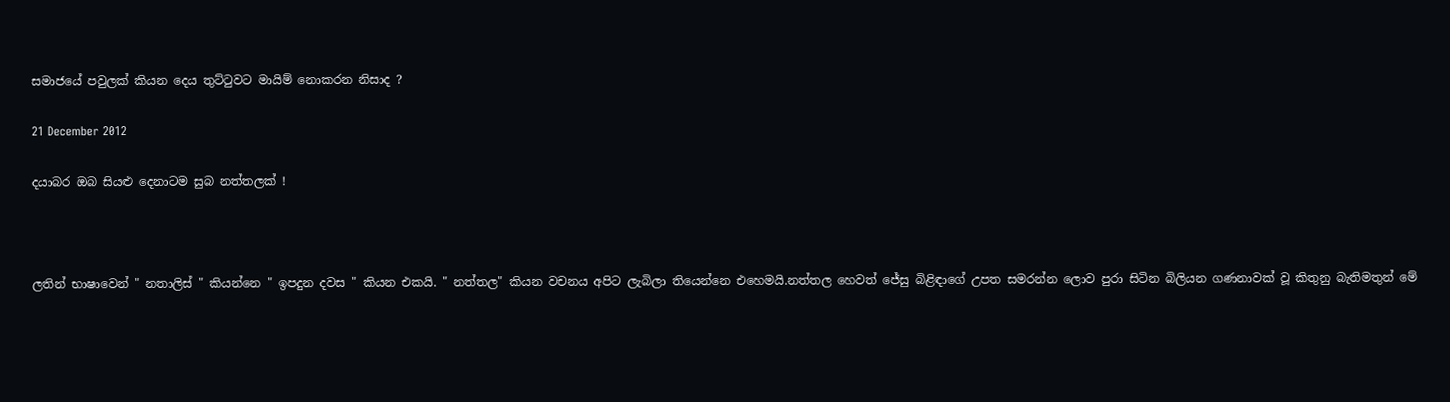සමාජයේ පවුලක් කියන දෙය තුට්ටුවට මායිම් නොකරන නිසාද ?

21 December 2012

දයාබර ඔබ සියළු දෙනාටම සුබ නත්තලක් !



ලතින් භාෂාවෙන් " නතාලිස් " කියන්නෙ " ඉපදුන දවස " කියන එකයි. " නත්තල" කියන වචනය අපිට ලැබිලා තියෙන්නෙ එහෙමයි.නත්තල හෙවත් ජේසු බිළිඳාගේ උපත සමරන්න ලොව පුරා සිටින බිලියන ගණනාවක් වූ කිතුනු බැතිමතුන් මේ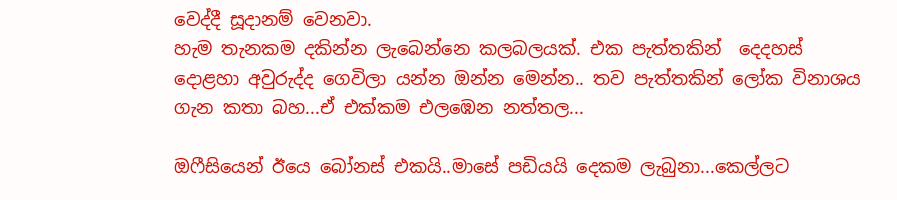වෙද්දී සූදානම් වෙනවා.
හැම තැනකම දකින්න ලැබෙන්නෙ කලබලයක්. එක පැත්තකින්  දෙදහස් දොළහා අවුරුද්ද ගෙවිලා යන්න ඔන්න මෙන්න.. තව පැත්තකින් ලෝක විනාශය ගැන කතා බහ...ඒ එක්කම එලඹෙන නත්තල...

ඔෆීසියෙන් ඊයෙ බෝනස් එකයි..මාසේ පඩියයි දෙකම ලැබුනා...කෙල්ලට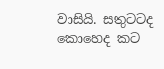වාසියි. සතුටටද කොහෙද කට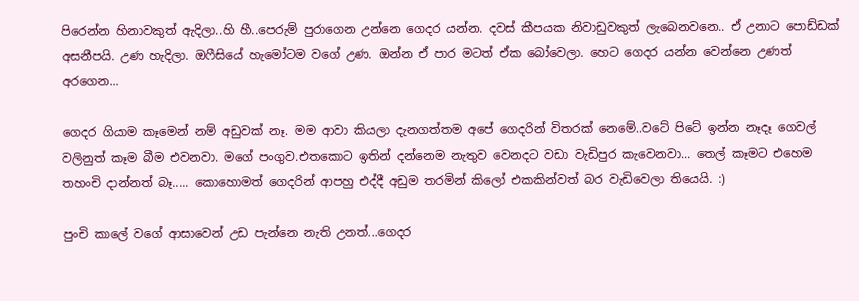පිරෙන්න හිනාවකුත් ඇදිලා..හි හී..පෙරුම් පුරාගෙන උන්නෙ ගෙදර යන්න. දවස් කීපයක නිවාඩුවකුත් ලැබෙනවනෙ.. ඒ උනාට පොඩ්ඩක් අසනීපයි. උණ හැදිලා. ඔෆීසියේ හැමෝටම වගේ උණ. ඔන්න ඒ පාර මටත් ඒක බෝවෙලා. හෙට ගෙදර යන්න වෙන්නෙ උණත් අරගෙන...

ගෙදර ගියාම කෑමෙන් නම් අඩුවක් නෑ. මම ආවා කියලා දැනගත්තම අපේ ගෙදරින් විතරක් නෙමේ..වටේ පිටේ ඉන්න නෑදෑ ගෙවල් වලිනුත් කෑම බීම එවනවා. මගේ පංගුව.එතකොට ඉතින් දන්නෙම නැතුව වෙනදට වඩා වැඩිපුර කැවෙනවා... තෙල් කෑමට එහෙම තහංචි දාන්නත් බෑ..... කොහොමත් ගෙදරින් ආපහු එද්දී අඩුම තරමින් කිලෝ එකකින්වත් බර වැඩිවෙලා තියෙයි. :)

පුංචි කාලේ වගේ ආසාවෙන් උඩ පැන්නෙ නැති උනත්...ගෙදර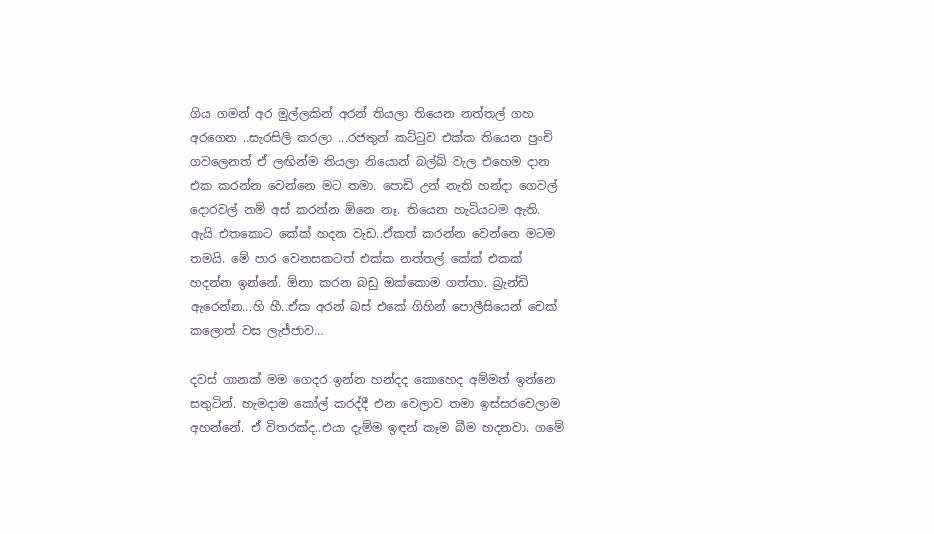ගිය ගමන් අර මුල්ලකින් අරන් තියලා තියෙන නත්තල් ගහ අරගෙන ..සැරසිලි කරලා ...රජතුන් කට්ටුව එක්ක තියෙන පුංචි ගවලෙනත් ඒ ලඟින්ම තියලා නියොන් බල්බ් වැල එහෙම දාන එක කරන්න වෙන්නෙ මට තමා. පොඩි උන් නැති හන්දා ගෙවල් දොරවල් නම් අස් කරන්න ඕනෙ නෑ. තියෙන හැටියටම ඇති. ඇයි එතකොට කේක් හදන වැඩ..ඒකත් කරන්න වෙන්නෙ මටම තමයි. මේ පාර වෙනසකටත් එක්ක නත්තල් කේක් එකක් හදන්න ඉන්නේ. ඕනා කරන බඩු ඔක්කොම ගත්තා. බ්‍රැන්ඩි ඇරෙන්න...හි හී..ඒක අරන් බස් එකේ ගිහින් පොලීසියෙන් චෙක් කලොත් වස ලැජ්ජාව…

දවස් ගානක් මම ගෙදර ඉන්න හන්දද කොහෙද අම්මත් ඉන්නෙ සතුටින්. හැමදාම කෝල් කරද්දී එන වෙලාව තමා ඉස්සරවෙලාම අහන්නේ. ඒ විතරක්ද..එයා දැම්ම ඉඳන් කෑම බීම හදනවා. ගමේ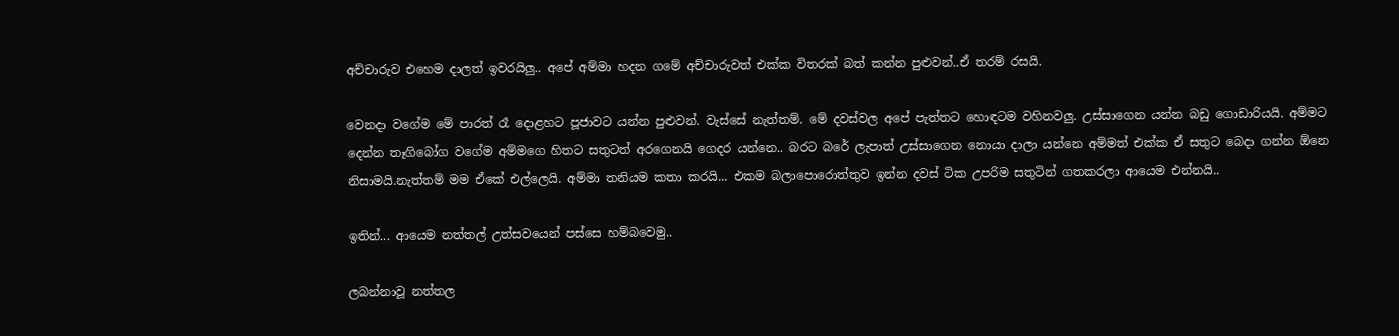අච්චාරුව එහෙම දාලත් ඉවරයිලු.. අපේ අම්මා හදන ගමේ අච්චාරුවත් එක්ක විතරක් බත් කන්න පුළුවන්..ඒ තරම් රසයි.

වෙනදා වගේම මේ පාරත් රෑ දොළහට පූජාවට යන්න පුළුවන්. වැස්සේ නැත්තම්. මේ දවස්වල අපේ පැත්තට හොඳටම වහිනවලු. උස්සාගෙන යන්න බඩු ගොඩාරියයි. අම්මට දෙන්න තෑගිබෝග වගේම අම්මගෙ හිතට සතුටත් අරගෙනයි ගෙදර යන්නෙ.. බරට බරේ ලැපාත් උස්සාගෙන නොයා දාලා යන්නෙ අම්මත් එක්ක ඒ සතුට බෙදා ගන්න ඕනෙ නිසාමයි.නැත්තම් මම ඒකේ එල්ලෙයි. අම්මා තනියම කතා කරයි... එකම බලාපොරොත්තුව ඉන්න දවස් ටික උපරිම සතුටින් ගතකරලා ආයෙම එන්නයි..

ඉතින්... ආයෙම නත්තල් උත්සවයෙන් පස්සෙ හම්බවෙමු..

ලබන්නාවූ නත්තල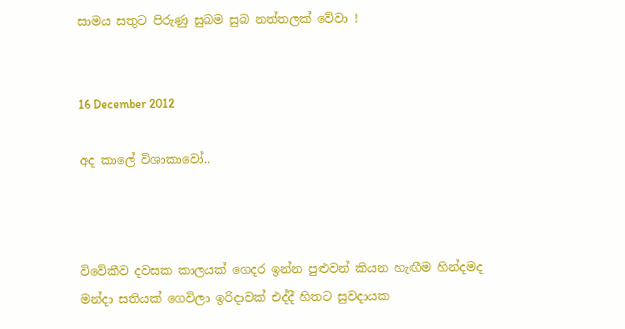සාමය සතුට පිරුණු සුබම සුබ නත්තලක් වේවා !


16 December 2012

අද කාලේ විශාකාවෝ..



විවේකීව දවසක කාලයක් ගෙදර ඉන්න පුළුවන් කියන හැඟීම හින්දමද මන්දා සතියක් ගෙවිලා ඉරිදාවක් එද්දී හිතට සුවදායක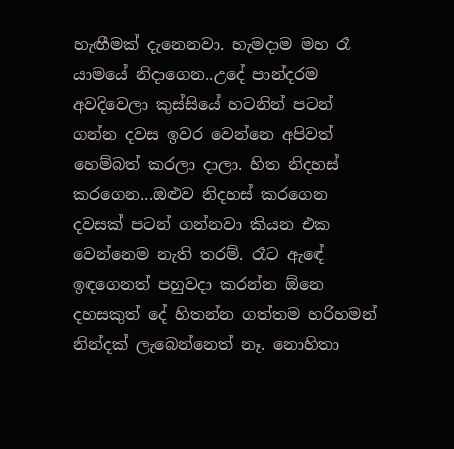හැඟීමක් දැනෙනවා. හැමදාම මහ රෑ යාමයේ නිදාගෙන..උදේ පාන්දරම අවදිවෙලා කුස්සියේ හටනින් පටන් ගන්න දවස ඉවර වෙන්නෙ අපිවත් හෙම්බත් කරලා දාලා. හිත නිදහස් කරගෙන...ඔළුව නිදහස් කරගෙන දවසක් පටන් ගන්නවා කියන එක වෙන්නෙම නැති තරම්. රෑට ඇඳේ ඉඳගෙනත් පහුවදා කරන්න ඕනෙ දහසකුත් දේ හිතන්න ගත්තම හරිහමන් නින්දක් ලැබෙන්නෙත් නෑ. නොහිතා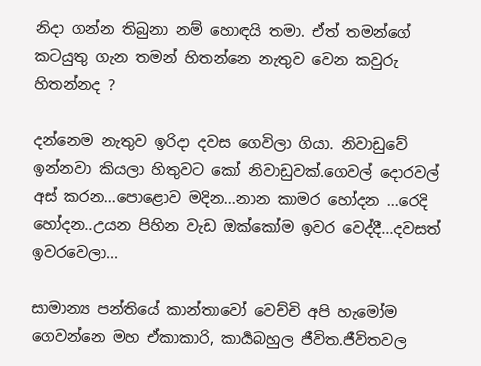නිදා ගන්න තිබුනා නම් හොඳයි තමා. ඒත් තමන්ගේ කටයුතු ගැන තමන් හිතන්නෙ නැතුව වෙන කවුරු හිතන්නද ?

දන්නෙම නැතුව ඉරිදා දවස ගෙවිලා ගියා. නිවාඩුවේ ඉන්නවා කියලා හිතුවට කෝ නිවාඩුවක්.ගෙවල් දොරවල් අස් කරන...පොළොව මදින...නාන කාමර හෝදන ...රෙදි හෝදන..උයන පිහින වැඩ ඔක්කෝම ඉවර වෙද්දී...දවසත් ඉවරවෙලා...

සාමාන්‍ය පන්තියේ කාන්තාවෝ වෙච්චි අපි හැමෝම ගෙවන්නෙ මහ ඒකාකාරි, කාර්‍යබහුල ජීවිත.ජීවිතවල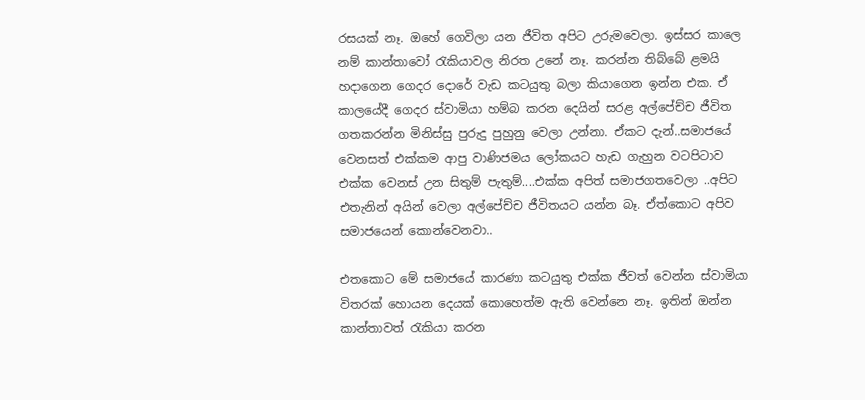රසයක් නෑ. ඔහේ ගෙවිලා යන ජීවිත අපිට උරුමවෙලා. ඉස්සර කාලෙ නම් කාන්තාවෝ රැකියාවල නිරත උනේ නෑ. කරන්න තිබ්බේ ළමයි හදාගෙන ගෙදර දොරේ වැඩ කටයුතු බලා කියාගෙන ඉන්න එක. ඒ කාලයේදී ගෙදර ස්වාමියා හම්බ කරන දෙයින් සරළ අල්පේච්ච ජීවිත ගතකරන්න මිනිස්සු පුරුදු පුහුනු වෙලා උන්නා. ඒකට දැන්..සමාජයේ වෙනසත් එක්කම ආපු වාණිජමය ලෝකයට හැඩ ගැහුන වටපිටාව එක්ක වෙනස් උන සිතුම් පැතුම්....එක්ක අපිත් සමාජගතවෙලා ..අපිට එතැනින් අයින් වෙලා අල්පේච්ච ජීවිතයට යන්න බෑ. ඒත්කොට අපිව සමාජයෙන් කොන්වෙනවා..

එතකොට මේ සමාජයේ කාරණා කටයුතු එක්ක ජීවත් වෙන්න ස්වාමියා විතරක් හොයන දෙයක් කොහෙත්ම ඇති වෙන්නෙ නෑ. ඉතින් ඔන්න කාන්තාවත් රැකියා කරන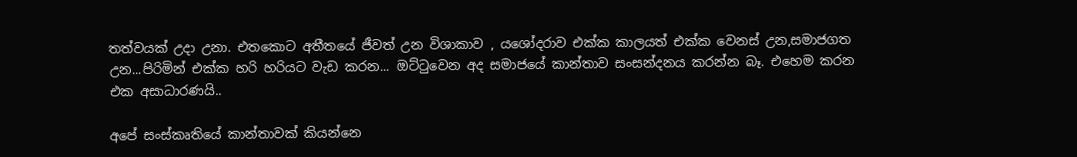තත්වයක් උදා උනා. එතකොට අතීතයේ ජීවත් උන විශාකාව , යශෝදරාව එක්ක කාලයත් එක්ක වෙනස් උන,සමාජගත උන...පිරිමින් එක්ක හරි හරියට වැඩ කරන... ඔට්ටුවෙන අද සමාජයේ කාන්තාව සංසන්දනය කරන්න බෑ. එහෙම කරන එක අසාධාරණයි..

අපේ සංස්කෘතියේ කාන්තාවක් කියන්නෙ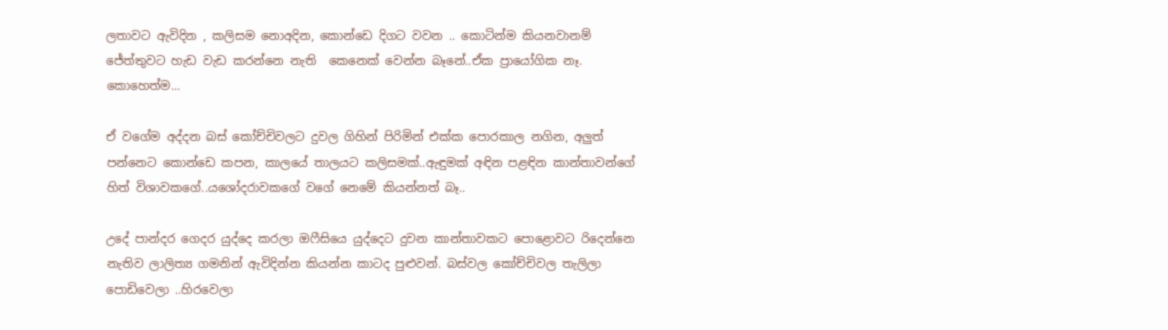ලතාවට ඇවිදින , කලිසම නොඅදින, කොන්ඩෙ දිගට වවන .. කොටින්ම කියනවානම් ජේත්තුවට හැඩ වැඩ කරන්නෙ නැති  කෙනෙක් වෙන්න බෑනේ..ඒක ප්‍රායෝගික නෑ. කොහෙත්ම...

ඒ වගේම අද්දන බස් කෝච්චිවලට දුවල ගිහින් පිරිමින් එක්ක පොරකාල නගින, අලුත් පන්නෙට කොන්ඩෙ කපන, කාලයේ තාලයට කලිසමක්..ඇඳුමක් අඳින පළඳින කාන්තාවන්ගේ හිත් විශාවකගේ..යශෝදරාවකගේ වගේ නෙමේ කියන්නත් බෑ..

උදේ පාන්දර ගෙදර යුද්දෙ කරලා ඔෆීසියෙ යුද්දෙට දුවන කාන්තාවකට පොළොවට රිදෙන්නෙ නැතිව ලාලිත්‍ය ගමනින් ඇවිදින්න කියන්න කාටද පුළුවන්. බස්වල කෝච්චිවල තැලිලා පොඩිවෙලා ..හිරවෙලා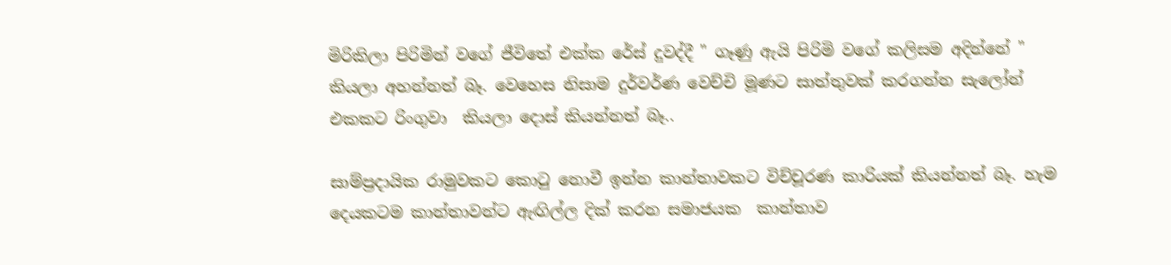මිරිකිලා පිරිමින් වගේ ජීවිතේ එක්ක රේස් දුවද්දී " ගෑණු ඇයි පිරිමි වගේ කලිසම අදින්නේ " කියලා අහන්නත් බෑ. වෙහෙස නිසාම දුර්වර්ණ වෙච්චි මූණට සාත්තුවක් කරගන්න සැලෝන් එකකට රිංගුවා  කියලා දොස් කියන්නත් බෑ..

සාම්ප්‍රදායික රාමුවකට කොටු නොවී ඉන්න කාන්තාවකට විච්චූරණ කාරියක් කියන්නත් බෑ. හැම දෙයකටම කාන්තාවන්ට ඇඟිල්ල දික් කරන සමාජයක  කාන්තාව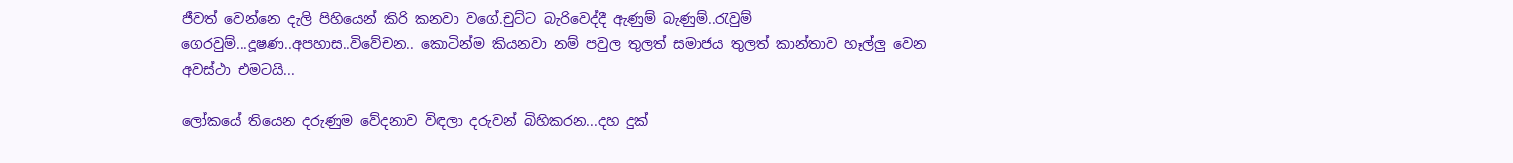ජීවත් වෙන්නෙ දැලි පිහියෙන් කිරි කනවා වගේ.චුට්ට බැරිවෙද්දී ඇණුම් බැණුම්..රැවුම් ගෙරවුම්...දූෂණ..අපහාස..විවේචන.. කොටින්ම කියනවා නම් පවුල තුලත් සමාජය තුලත් කාන්තාව හෑල්ලු වෙන අවස්ථා එමටයි...

ලෝකයේ තියෙන දරුණුම වේදනාව විඳලා දරුවන් බිහිකරන...දහ දුක්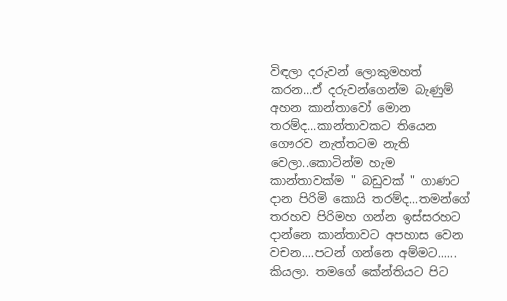විඳලා දරුවන් ලොකුමහත් කරන...ඒ දරුවන්ගෙන්ම බැණුම් අහන කාන්තාවෝ මොන තරම්ද...කාන්තාවකට තියෙන ගෞරව නැත්තටම නැති වෙලා..කොටින්ම හැම කාන්තාවක්ම " බඩුවක් " ගාණට දාන පිරිමි කොයි තරම්ද...තමන්ගේ තරහව පිරිමහ ගන්න ඉස්සරහට දාන්නෙ කාන්තාවට අපහාස වෙන වචන....පටන් ගන්නෙ අම්මට...... කියලා. තමගේ කේන්තියට පිට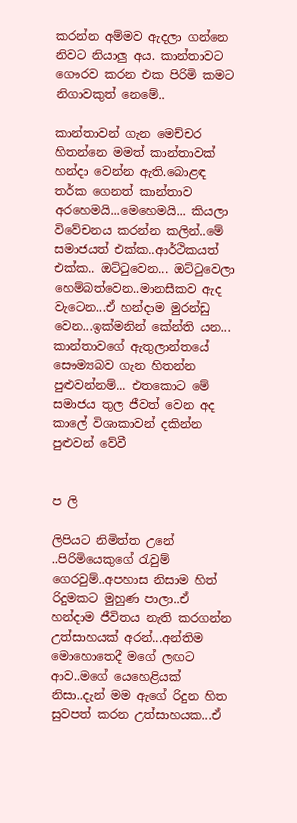කරන්න අම්මව ඇදලා ගන්නෙ නිවට නියාලු අය. කාන්තාවට ගෞරව කරන එක පිරිමි කමට නිගාවකුත් නෙමේ..

කාන්තාවන් ගැන මෙච්චර හිතන්නෙ මමත් කාන්තාවක් හන්දා වෙන්න ඇති.බොළඳ තර්ක ගෙනත් කාන්තාව අරහෙමයි...මෙහෙමයි... කියලා විවේචනය කරන්න කලින්..මේ සමාජයත් එක්ක..ආර්ථිකයත් එක්ක.. ඔට්ටුවෙන... ඔට්ටුවෙලා හෙම්බත්වෙන..මානසීකව ඇද වැටෙන...ඒ හන්දාම මුරන්ඩු වෙන...ඉක්මනින් කේන්ති යන... කාන්තාවගේ ඇතුලාන්තයේ සෞම්‍යබව ගැන හිතන්න පුළුවන්නම්... එතකොට මේ සමාජය තුල ජීවත් වෙන අද කාලේ විශාකාවන් දකින්න පුළුවන් වේවී


ප ලි

ලිපියට නිමිත්ත උනේ ..පිරිමියෙකුගේ රැවුම් ගෙරවුම්..අපහාස නිසාම හිත් රිදුමකට මුහුණ පාලා..ඒ හන්දාම ජීවිතය නැති කරගන්න උත්සාහයක් අරන්...අන්තිම මොහොතෙදී මගේ ලඟට ආව..මගේ යෙහෙළියක් නිසා..දැන් මම ඇගේ රිදුන හිත සුවපත් කරන උත්සාහයක...ඒ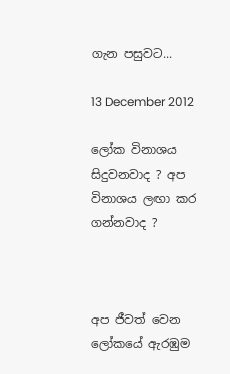ගැන පසුවට...

13 December 2012

ලෝක විනාශය සිදුවනවාද ? අප විනාශය ලඟා කර ගන්නවාද ?



අප ජීවත් වෙන ලෝකයේ ඇරඹුම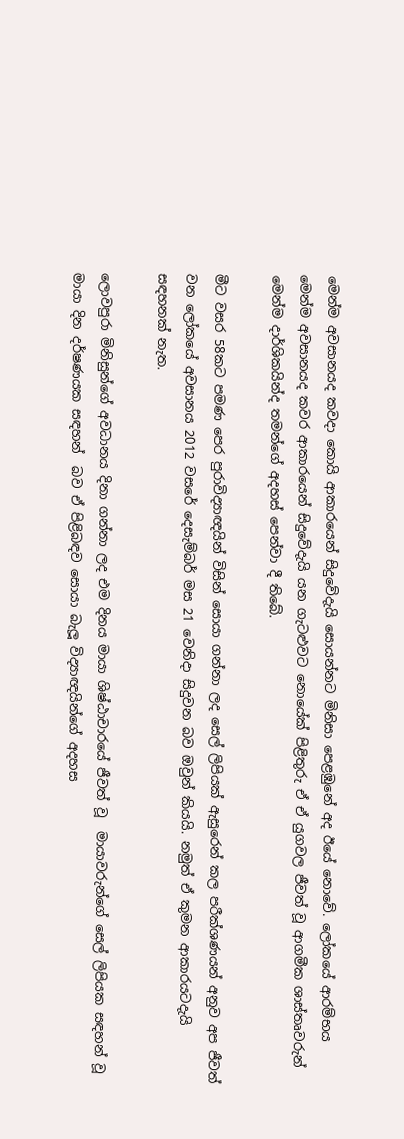මෙන්ම අවසානයද කවදා කොයි ආකාරයෙන් සිදුවේදැයි සොයන්නට මිනිසා පෙළඹුනේ අද ඊයේ නොවේ. ලෝකයේ ආරම්භය මෙන්ම අවසානයද කවර ආකාරයෙන් සිදුවේදැයි යන ගැටළුවට නොයේක් පිළිතුරු ඒ ඒ යුගවල ජීවත් වූ ආගමීක ශාස්තෘවරුන්  මෙන්ම දාර්ශිකයින්ද තමන්ගේ අදහස් පෙන්වා දී තිබේ.

මීට වසර 58කට පමණ පෙර පුරාවිද්‍යාඥයින් විසින් සොයා ගන්නා ලද සෙල් ලිපියක් ඇසුරෙන් කල පරීක්ශණයන් අනුව අප ජීවත් වන ලෝකයේ අවසානය 2012 වසරේ දෙසැම්බර් මස 21 වෙනිදා සිදුවන බව ඔවුන් කියයි. නමුත් ඒ කුමන ආකාරයටදැයි සඳහනක් නැත.

ලොවපුරා මිනිසුන්ගේ අවධානය දිනා ගන්නා ලද එම දිනය මායා ශිෂ්ඨාචාරයේ ජීවත් වූ  මායාවරුන්ගේ සෙල් ලිපියක සඳහන් වූ මායා දින දර්ෂණයක සඳහන්  බව ඒ පිළිබඳව සොයා බැලූ විද්‍යාඥයින්ගේ අදහස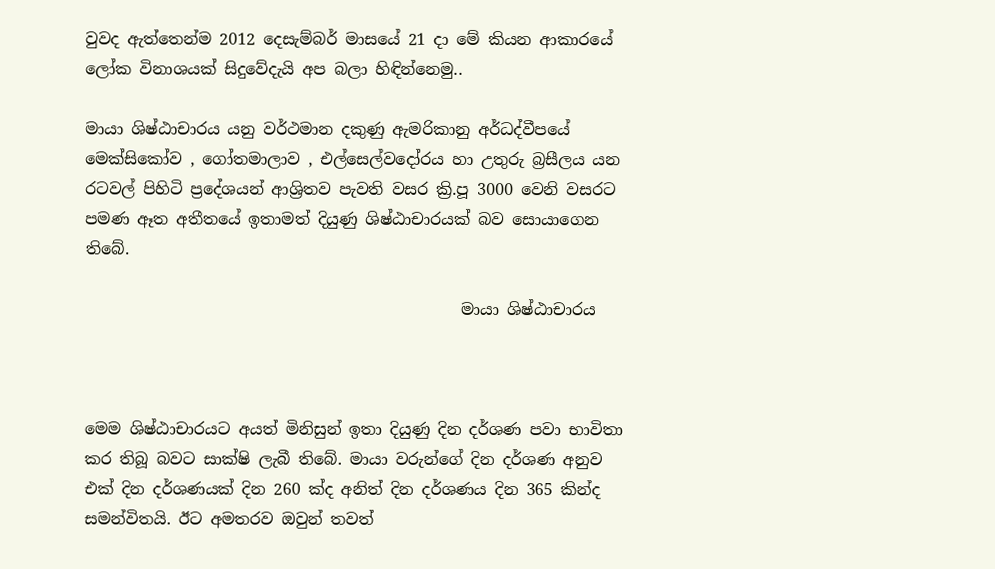වුවද ඇත්තෙන්ම 2012 දෙසැම්බර් මාසයේ 21 දා මේ කියන ආකාරයේ ලෝක විනාශයක් සිදුවේදැයි අප බලා හිඳින්නෙමු..

මායා ශිෂ්ඨාචාරය යනු වර්ථමාන දකුණු ඇමරිකානු අර්ධද්වීපයේ මෙක්සිකෝව , ගෝතමාලාව , එල්සෙල්වදෝරය හා උතුරු බ්‍රසීලය යන රටවල් පිහිටි ප්‍රදේශයන් ආශ්‍රිතව පැවති වසර ක්‍රි.පූ 3000 වෙනි වසරට පමණ ඈත අතීතයේ ඉතාමත් දියුණු ශිෂ්ඨාචාරයක් බව සොයාගෙන තිබේ.

                                               මායා ශිෂ්ඨාචාරය



මෙම ශිෂ්ඨාචාරයට අයත් මිනිසුන් ඉතා දියුණු දින දර්ශණ පවා භාවිතා කර තිබූ බවට සාක්ෂි ලැබී තිබේ. මායා වරුන්ගේ දින දර්ශණ අනුව එක් දින දර්ශණයක් දින 260 ක්ද අනිත් දින දර්ශණය දින 365 කින්ද සමන්විතයි. ඊට අමතරව ඔවුන් තවත්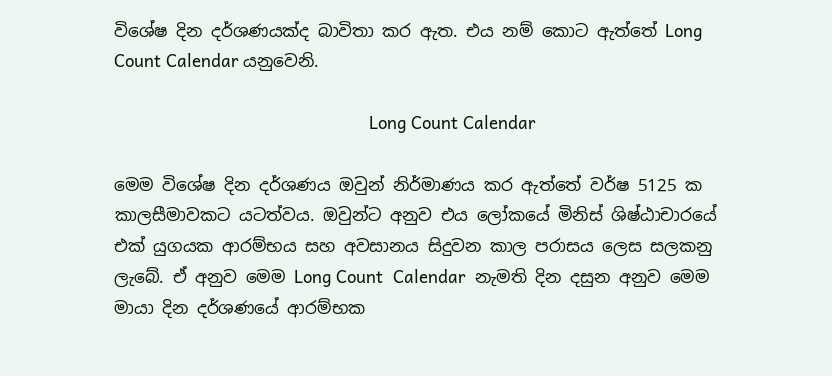විශේෂ දින දර්ශණයක්ද බාවිතා කර ඇත. එය නම් කොට ඇත්තේ Long Count Calendar යනුවෙනි.

                                                   Long Count Calendar

මෙම විශේෂ දින දර්ශණය ඔවුන් නිර්මාණය කර ඇත්තේ වර්ෂ 5125 ක කාලසීමාවකට යටත්වය. ඔවුන්ට අනුව එය ලෝකයේ මිනිස් ශිෂ්ඨාචාරයේ එක් යුගයක ආරම්භය සහ අවසානය සිදුවන කාල පරාසය ලෙස සලකනු ලැබේ. ඒ අනුව මෙම Long Count  Calendar  නැමති දින දසුන අනුව මෙම මායා දින දර්ශණයේ ආරම්භක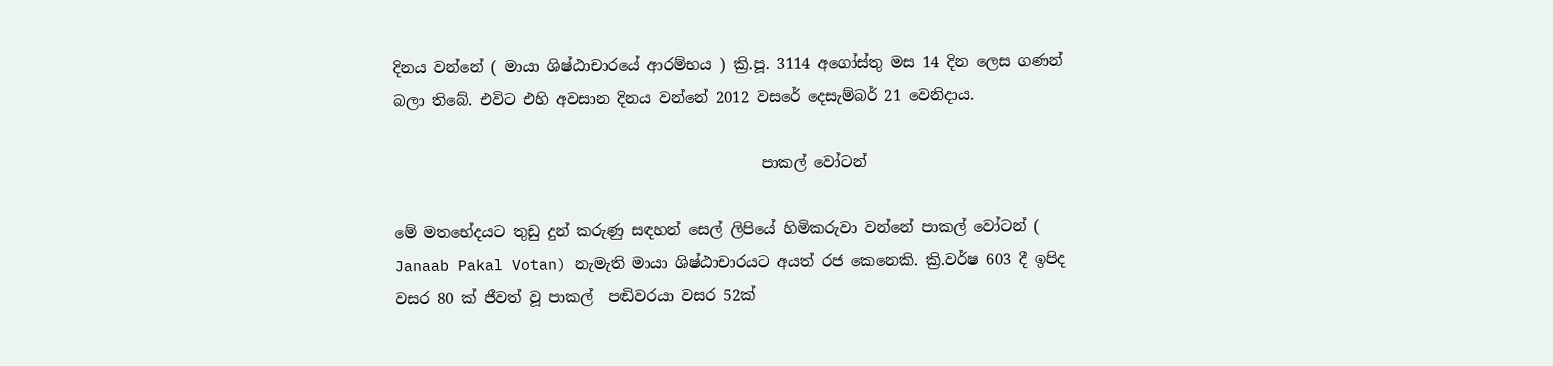දිනය වන්නේ ( මායා ශිෂ්ඨාචාරයේ ආරම්භය ) ක්‍රි.පූ. 3114 අගෝස්තු මස 14 දින ලෙස ගණන් බලා තිබේ. එවිට එහි අවසාන දිනය වන්නේ 2012 වසරේ දෙසැම්බර් 21 වෙනිදාය.

                                                 පාකල් වෝටන්

මේ මතභේදයට තුඩු දුන් කරුණු සඳහන් සෙල් ලිපියේ හිමිකරුවා වන්නේ පාකල් වෝටන් ( Janaab Pakal Votan) නැමැති මායා ශිෂ්ඨාචාරයට අයත් රජ කෙනෙකි. ක්‍රි.වර්ෂ 603 දී ඉපිද වසර 80 ක් ජීවත් වූ පාකල්  පඬිවරයා වසර 52ක්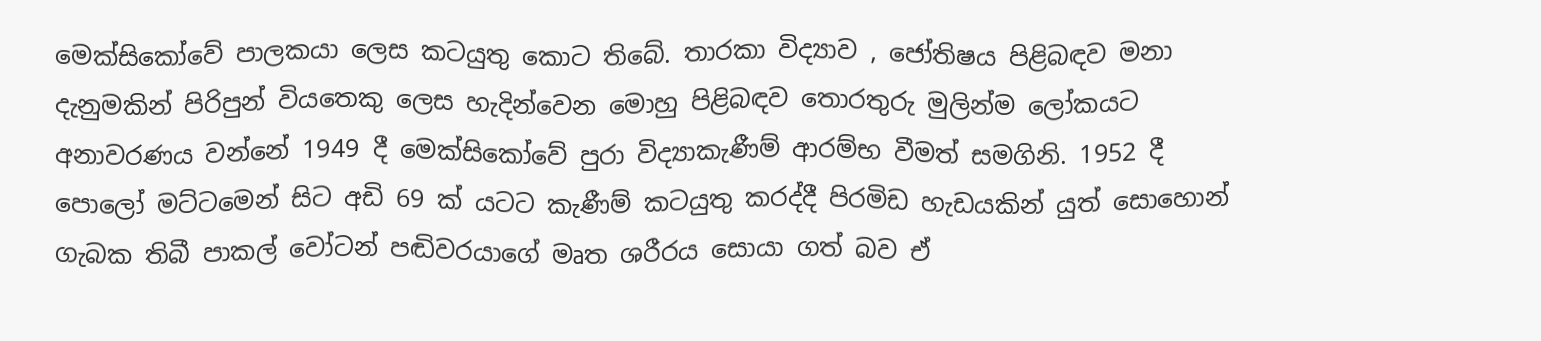මෙක්සිකෝවේ පාලකයා ලෙස කටයුතු කොට තිබේ. තාරකා විද්‍යාව , ජෝතිෂය පිළිබඳව මනා දැනුමකින් පිරිපුන් වියතෙකු ලෙස හැදින්වෙන මොහු පිළිබඳව තොරතුරු මුලින්ම ලෝකයට අනාවරණය වන්නේ 1949 දී මෙක්සිකෝවේ පුරා විද්‍යාකැණීම් ආරම්භ වීමත් සමගිනි. 1952 දී පොලෝ මට්ටමෙන් සිට අඩි 69 ක් යටට කැණීම් කටයුතු කරද්දී පිරමිඩ හැඩයකින් යුත් සොහොන් ගැබක තිබී පාකල් වෝටන් පඬිවරයාගේ මෘත ශරීරය සොයා ගත් බව ඒ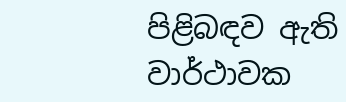පිළිබඳව ඇති වාර්ථාවක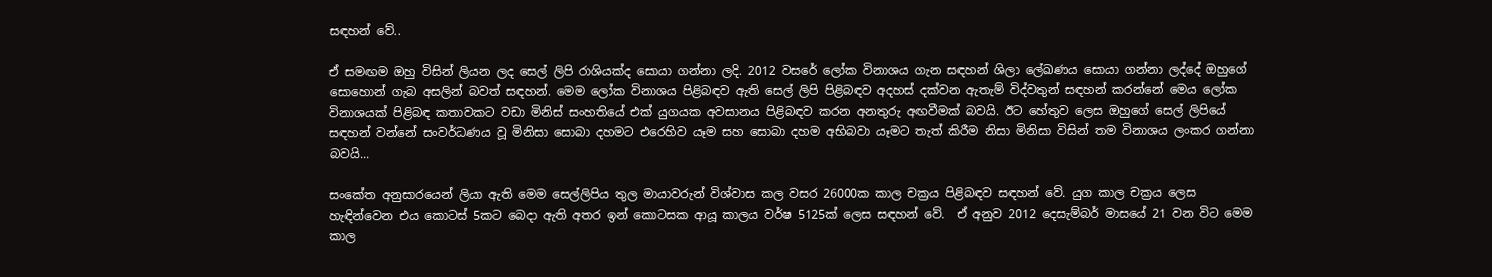සඳහන් වේ..

ඒ සමඟම ඔහු විසින් ලියන ලද සෙල් ලිපි රාශියක්ද සොයා ගන්නා ලදි. 2012 වසරේ ලෝක විනාශය ගැන සඳහන් ශිලා ලේඛණය සොයා ගන්නා ලද්දේ ඔහුගේ සොහොන් ගැබ අසලින් බවත් සඳහන්. මෙම ලෝක විනාශය පිළිබඳව ඇති සෙල් ලිපි පිළිබඳව අදහස් දක්වන ඇතැම් විද්වතුන් සඳහන් කරන්නේ මෙය ලෝක විනාශයක් පිළිබඳ කතාවකට වඩා මිනිස් සංහතියේ එක් යුගයක අවසානය පිළිබඳව කරන අනතුරු අඟවීමක් බවයි. ඊට හේතුව ලෙස ඔහුගේ සෙල් ලිපියේ සඳහන් වන්නේ සංවර්ධණය වූ මිනිසා සොබා දහමට එරෙහිව යෑම සහ සොබා දහම අභිබවා යෑමට තැත් කිරීම නිසා මිනිසා විසින් තම විනාශය ලංකර ගන්නා බවයි...

සංකේත අනුසාරයෙන් ලියා ඇති මෙම සෙල්ලිපිය තුල මායාවරුන් විශ්වාස කල වසර 26000ක කාල චක්‍රය පිළිබඳව සඳහන් වේ. යුග කාල චක්‍රය ලෙස හැඳින්වෙන එය කොටස් 5කට බෙදා ඇති අතර ඉන් කොටසක ආයූ කාලය වර්ෂ 5125ක් ලෙස සඳහන් වේ.  ඒ අනුව 2012 දෙසැම්බර් මාසයේ 21 වන විට මෙම කාල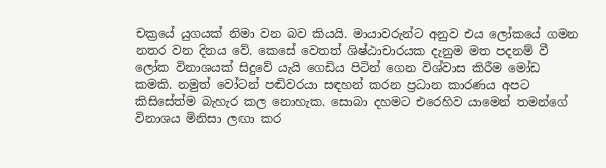චක්‍රයේ යුගයක් නිමා වන බව කියයි. මායාවරුන්ට අනුව එය ලෝකයේ ගමන නතර වන දිනය වේ. කෙසේ වෙතත් ශිෂ්ඨාචාරයක දැනුම මත පදනම් වී ලෝක විනාශයක් සිදුවේ යැයි ගෙඩිය පිටින් ගෙන විශ්වාස කිරීම මෝඩ කමකි. නමුත් වෝටන් පඬිවරයා සඳහන් කරන ප්‍රධාන කාරණය අපට කිසිසේත්ම බැහැර කල නොහැක. සොබා දහමට එරෙහිව යාමෙන් තමන්ගේ විනාශය මිනිසා ලඟා කර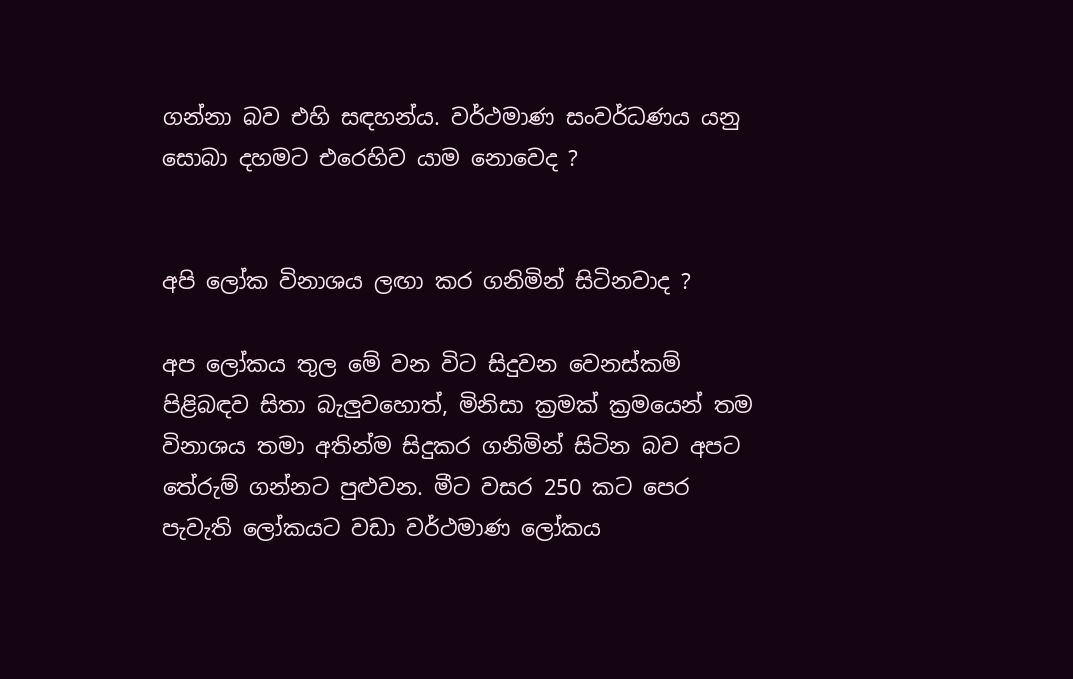ගන්නා බව එහි සඳහන්ය. වර්ථමාණ සංවර්ධණය යනු සොබා දහමට එරෙහිව යාම නොවෙද ?


අපි ලෝක විනාශය ලඟා කර ගනිමින් සිටිනවාද ?

අප ලෝකය තුල මේ වන විට සිදුවන වෙනස්කම් පිළිබඳව සිතා බැලුවහොත්, මිනිසා ක්‍රමක් ක්‍රමයෙන් තම විනාශය තමා අතින්ම සිදුකර ගනිමින් සිටින බව අපට තේරුම් ගන්නට පුළුවන. මීට වසර 250 කට පෙර පැවැති ලෝකයට වඩා වර්ථමාණ ලෝකය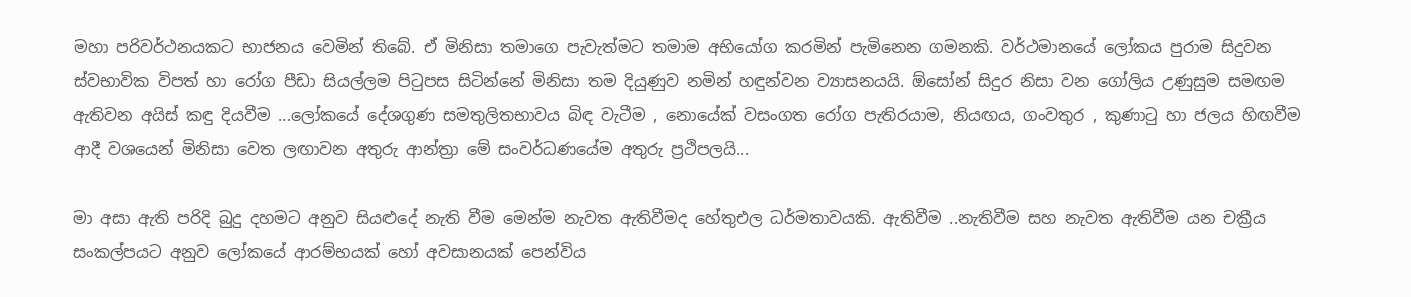මහා පරිවර්ථනයකට භාජනය වෙමින් තිබේ. ඒ මිනිසා තමාගෙ පැවැත්මට තමාම අභියෝග කරමින් පැමිනෙන ගමනකි. වර්ථමානයේ ලෝකය පුරාම සිදුවන ස්වභාවික විපත් හා රෝග පීඩා සියල්ලම පිටුපස සිටින්නේ මිනිසා තම දියුණුව නමින් හඳුන්වන ව්‍යාසනයයි. ඕසෝන් සිදුර නිසා වන ගෝලිය උණුසුම සමඟම ඇතිවන අයිස් කඳු දියවීම ...ලෝකයේ දේශගුණ සමතුලිතභාවය බිඳ වැටීම , නොයේක් වසංගත රෝග පැතිරයාම, නියඟය, ගංවතුර , කුණාටු හා ජලය හිඟවීම ආදී වශයෙන් මිනිසා වෙත ලඟාවන අතුරු ආන්ත්‍රා මේ සංවර්ධණයේම අතුරු ප්‍රථිපලයි...

මා අසා ඇති පරිදි බුදු දහමට අනුව සියළුදේ නැති වීම මෙන්ම නැවත ඇතිවීමද හේතුඑල ධර්මතාවයකි. ඇතිවීම ..නැතිවීම සහ නැවත ඇතිවීම යන චක්‍රීය සංකල්පයට අනුව ලෝකයේ ආරම්භයක් හෝ අවසානයක් පෙන්විය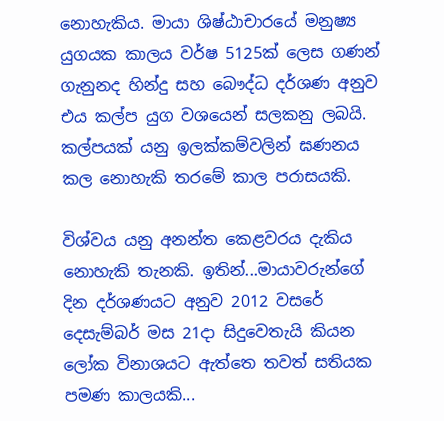නොහැකිය. මායා ශිෂ්ඨාචාරයේ මනුෂ්‍ය යුගයක කාලය වර්ෂ 5125ක් ලෙස ගණන් ගැනුනද හින්දු සහ බෞද්ධ දර්ශණ අනුව එය කල්ප යුග වශයෙන් සලකනු ලබයි. කල්පයක් යනු ඉලක්කම්වලින් ඝණනය කල නොහැකි තරමේ කාල පරාසයකි.

විශ්වය යනු අනන්ත කෙළවරය දැකිය නොහැකි තැනකි. ඉතින්...මායාවරුන්ගේ දින දර්ශණයට අනුව 2012 වසරේ දෙසැම්බර් මස 21දා සිදුවෙතැයි කියන ලෝක විනාශයට ඇත්තෙ තවත් සතියක පමණ කාලයකි...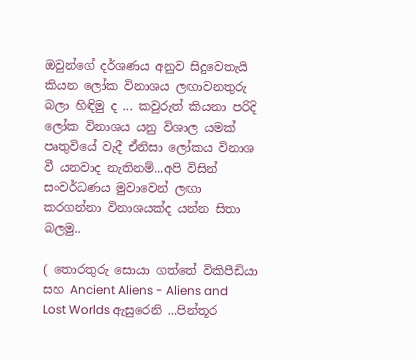ඔවුන්ගේ දර්ශණය අනුව සිදුවෙතැයි කියන ලෝක විනාශය ලඟාවනතුරු බලා හිඳිමු ද ... කවුරුත් කියනා පරිදි ලෝක විනාශය යනු විශාල යමක් පෘතුවියේ වැදී ඒනිසා ලෝකය විනාශ වී යනවාද නැතිනම්...අපි විසින් සංවර්ධණය මුවාවෙන් ලඟා කරගන්නා විනාශයක්ද යන්න සිතා බලමු..

( තොරතුරු සොයා ගත්තේ විකිපීඩියා සහ Ancient Aliens - Aliens and Lost Worlds ඇසුරෙනි ...පින්තූර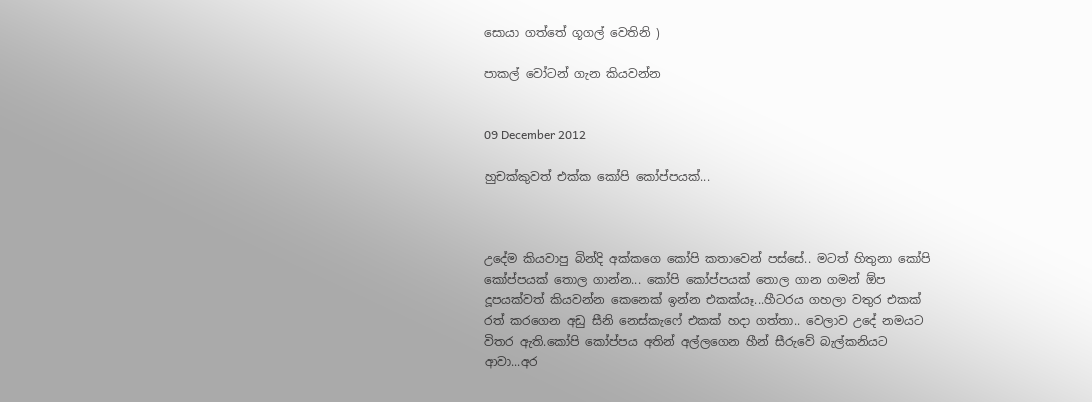සොයා ගත්තේ ගූගල් වෙතිනි )

පාකල් වෝටන් ගැන කියවන්න


09 December 2012

හුචක්කුවත් එක්ක කෝපි කෝප්පයක්...



උදේම කියවාපු බින්දි අක්කගෙ කෝපි කතාවෙන් පස්සේ.. මටත් හිතුනා කෝපි කෝප්පයක් තොල ගාන්න... කෝපි කෝප්පයක් තොල ගාන ගමන් ඕප දූපයක්වත් කියවන්න කෙනෙක් ඉන්න එකක්යෑ...හීටරය ගහලා වතුර එකක් රත් කරගෙන අඩු සීනි නෙස්කැෆේ එකක් හදා ගත්තා.. වෙලාව උදේ නමයට විතර ඇති.කෝපි කෝප්පය අතින් අල්ලගෙන හීන් සීරුවේ බැල්කනියට ආවා...අර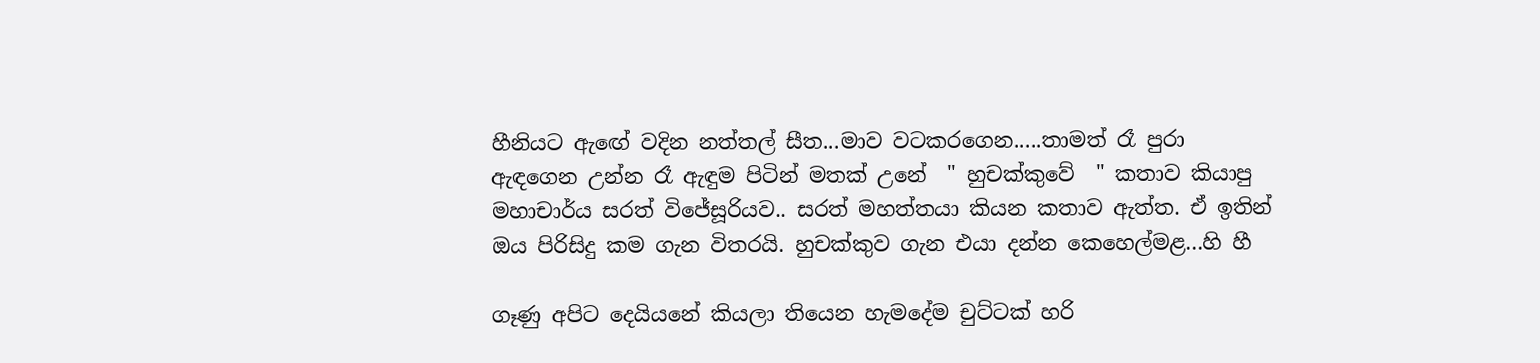හීනියට ඇඟේ වදින නත්තල් සීත...මාව වටකරගෙන.....තාමත් රෑ පුරා ඇඳගෙන උන්න රෑ ඇඳුම පිටින් මතක් උනේ  " හුචක්කුවේ  " කතාව කියාපු මහාචාර්ය සරත් විජේසූරියව.. සරත් මහත්තයා කියන කතාව ඇත්ත. ඒ ඉතින් ඔය පිරිසිදු කම ගැන විතරයි. හුචක්කුව ගැන එයා දන්න කෙහෙල්මළ...හි හී

ගෑණු අපිට දෙයියනේ කියලා තියෙන හැමදේම චුට්ටක් හරි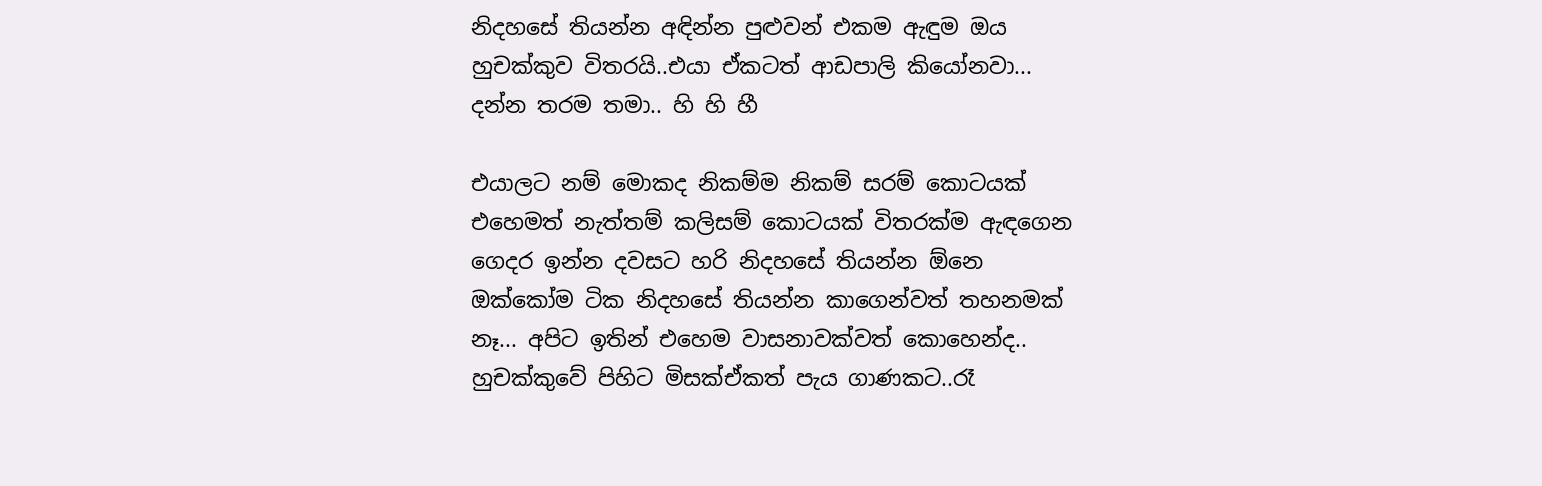නිදහසේ තියන්න අඳින්න පුළුවන් එකම ඇඳුම ඔය හුචක්කුව විතරයි..එයා ඒකටත් ආඩපාලි කියෝනවා... දන්න තරම තමා.. හි හි හී

එයාලට නම් මොකද නිකම්ම නිකම් සරම් කොටයක් එහෙමත් නැත්තම් කලිසම් කොටයක් විතරක්ම ඇඳගෙන ගෙදර ඉන්න දවසට හරි නිදහසේ තියන්න ඕනෙ ඔක්කෝම ටික නිදහසේ තියන්න කාගෙන්වත් තහනමක් නෑ... අපිට ඉතින් එහෙම වාසනාවක්වත් කොහෙන්ද.. හුචක්කුවේ පිහිට මිසක්ඒකත් පැය ගාණකට..රෑ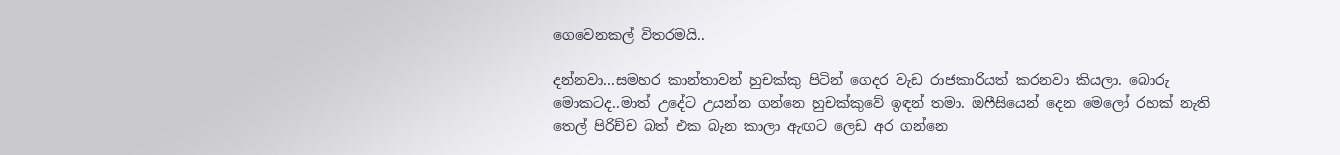ගෙවෙනකල් විතරමයි..

දන්නවා...සමහර කාන්තාවන් හුචක්කු පිටින් ගෙදර වැඩ රාජකාරියත් කරනවා කියලා. බොරු මොකටද..මාත් උදේට උයන්න ගන්නෙ හුචක්කුවේ ඉඳන් තමා. ඔෆීසියෙන් දෙන මෙලෝ රහක් නැති තෙල් පිරිච්ච බත් එක බැන කාලා ඇඟට ලෙඩ අර ගන්නෙ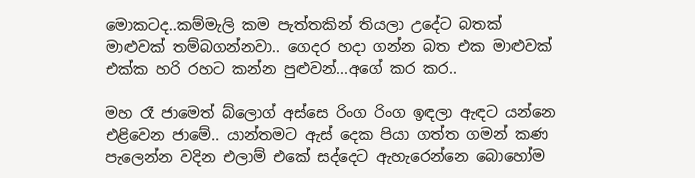මොකටද..කම්මැලි කම පැත්තකින් තියලා උදේට බතක් මාළුවක් තම්බගන්නවා.. ගෙදර හදා ගන්න බත එක මාළුවක් එක්ක හරි රහට කන්න පුළුවන්...අගේ කර කර..

මහ රෑ ජාමෙත් බ්ලොග් අස්සෙ රිංග රිංග ඉඳලා ඇඳට යන්නෙ එළිවෙන ජාමේ.. යාන්තමට ඇස් දෙක පියා ගත්ත ගමන් කණ පැලෙන්න වදින එලාම් එකේ සද්දෙට ඇහැරෙන්නෙ බොහෝම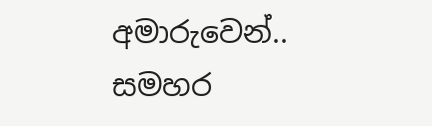අමාරුවෙන්.. සමහර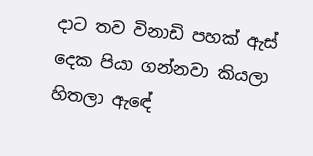දාට තව විනාඩි පහක් ඇස් දෙක පියා ගන්නවා කියලා හිතලා ඇඳේ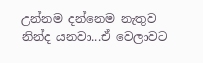උන්නම දන්නෙම නැතුව නින්ද යනවා...ඒ වෙලාවට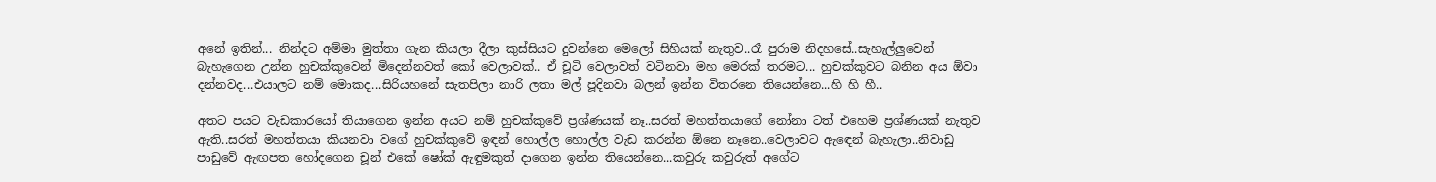අනේ ඉතින්... නින්දට අම්මා මුත්තා ගැන කියලා දීලා කුස්සියට දුවන්නෙ මෙලෝ සිහියක් නැතුව..රෑ පුරාම නිදහසේ..සැහැල්ලුවෙන් බැහැගෙන උන්න හුචක්කුවෙන් මිදෙන්නවත් කෝ වෙලාවක්.. ඒ චූටි වෙලාවත් වටිනවා මහ මෙරක් තරමට... හුචක්කුවට බනින අය ඕවා දන්නවද...එයාලට නම් මොකද...සිරියහනේ සැතපිලා නාරි ලතා මල් පූදිනවා බලන් ඉන්න විතරනෙ තියෙන්නෙ...හි හි හී..

අතට පයට වැඩකාරයෝ තියාගෙන ඉන්න අයට නම් හුචක්කුවේ ප්‍රශ්ණයක් නෑ..සරත් මහත්තයාගේ නෝනා ටත් එහෙම ප්‍රශ්ණයක් නැතුව ඇති..සරත් මහත්තයා කියනවා වගේ හුචක්කුවේ ඉඳන් හොල්ල හොල්ල වැඩ කරන්න ඕනෙ නෑනෙ..වෙලාවට ඇඳෙන් බැහැලා..නිවාඩු පාඩුවේ ඇඟපත හෝදගෙන චූන් එකේ ෂෝක් ඇඳුමකුත් දාගෙන ඉන්න තියෙන්නෙ...කවුරු කවුරුත් අගේට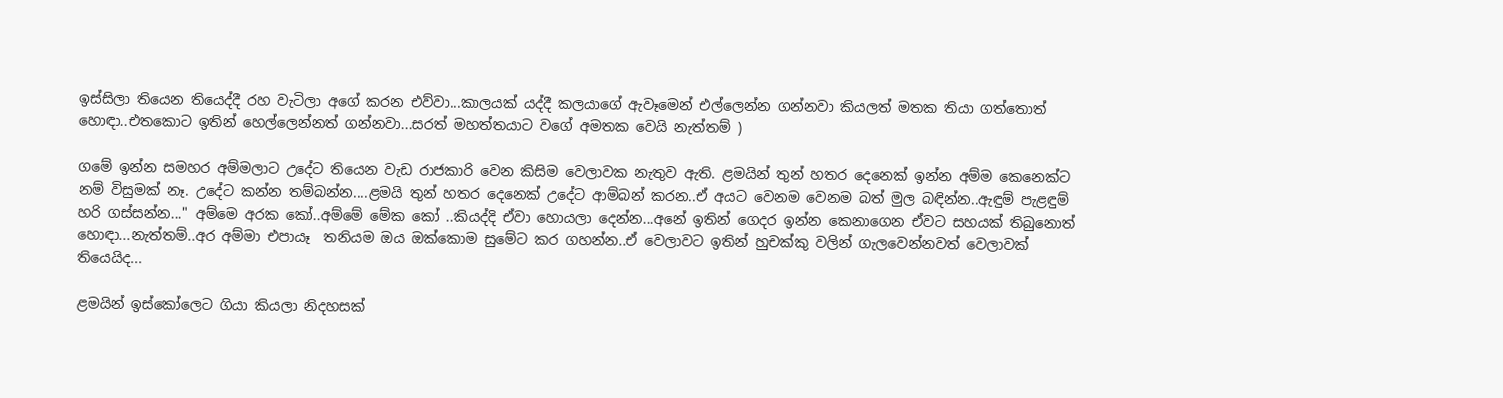ඉස්සිලා තියෙන තියෙද්දී රහ වැටිලා අගේ කරන එව්වා...කාලයක් යද්දී කලයාගේ ඇවෑමෙන් එල්ලෙන්න ගන්නවා කියලත් මතක තියා ගත්තොත් හොඳා..එතකොට ඉතින් හෙල්ලෙන්නත් ගන්නවා...සරත් මහත්තයාට වගේ අමතක වෙයි නැත්තම් )

ගමේ ඉන්න සමහර අම්මලාට උදේට තියෙන වැඩ රාජකාරි වෙන කිසිම වෙලාවක නැතුව ඇති. ළමයින් තුන් හතර දෙනෙක් ඉන්න අම්ම කෙනෙක්ට නම් විසුමක් නෑ. උදේට කන්න තම්බන්න....ළමයි තුන් හතර දෙනෙක් උදේට ආම්බන් කරන..ඒ අයට වෙනම වෙනම බත් මුල බඳින්න..ඇඳුම් පැළඳුම් හරි ගස්සන්න..." අම්මෙ අරක කෝ..අම්මේ මේක කෝ ..කියද්දි ඒවා හොයලා දෙන්න...අනේ ඉතින් ගෙදර ඉන්න කෙනාගෙන ඒවට සහයක් තිබුනොත් හොඳා...නැත්තම්..අර අම්මා එපායෑ  තනියම ඔය ඔක්කොම සුමේට කර ගහන්න..ඒ වෙලාවට ඉතින් හුචක්කු වලින් ගැලවෙන්නවත් වෙලාවක් තියෙයිද...

ළමයින් ඉස්කෝලෙට ගියා කියලා නිදහසක්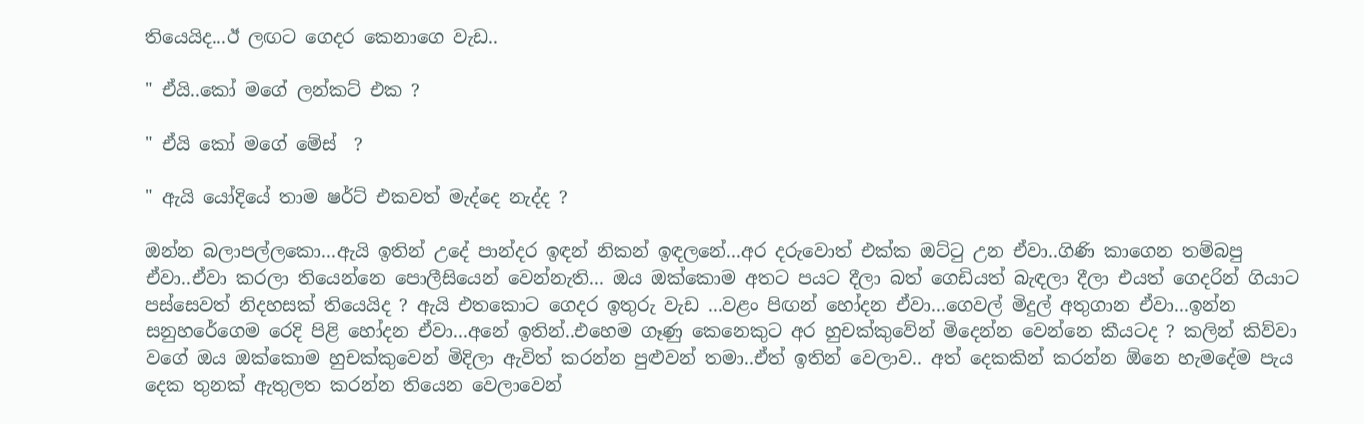තියෙයිද...ඊ ලඟට ගෙදර කෙනාගෙ වැඩ..

" ඒයි..කෝ මගේ ලන්කට් එක ?

" ඒයි කෝ මගේ මේස්  ?

" ඇයි යෝදියේ තාම ෂර්ට් එකවත් මැද්දෙ නැද්ද ?

ඔන්න බලාපල්ලකො...ඇයි ඉතින් උදේ පාන්දර ඉඳන් නිකන් ඉඳලනේ...අර දරුවොත් එක්ක ඔට්ටු උන ඒවා..ගිණි කාගෙන තම්බපු ඒවා..ඒවා කරලා තියෙන්නෙ පොලීසියෙන් වෙන්නැති... ඔය ඔක්කොම අතට පයට දීලා බත් ගෙඩියත් බැඳලා දීලා එයත් ගෙදරින් ගියාට පස්සෙවත් නිදහසක් තියෙයිද ? ඇයි එතකොට ගෙදර ඉතුරු වැඩ ...වළං පිඟන් හෝදන ඒවා...ගෙවල් මිදුල් අතුගාන ඒවා...ඉන්න සනුහරේගෙම රෙදි පිළි හෝදන ඒවා...අනේ ඉතින්..එහෙම ගෑණු කෙනෙකුට අර හුචක්කුවේන් මිදෙන්න වෙන්නෙ කීයටද ? කලින් කිව්වා වගේ ඔය ඔක්කොම හුචක්කුවෙන් මිදිලා ඇවිත් කරන්න පුළුවන් තමා..ඒත් ඉතින් වෙලාව.. අත් දෙකකින් කරන්න ඕනෙ හැමදේම පැය දෙක තුනක් ඇතුලත කරන්න තියෙන වෙලාවෙන්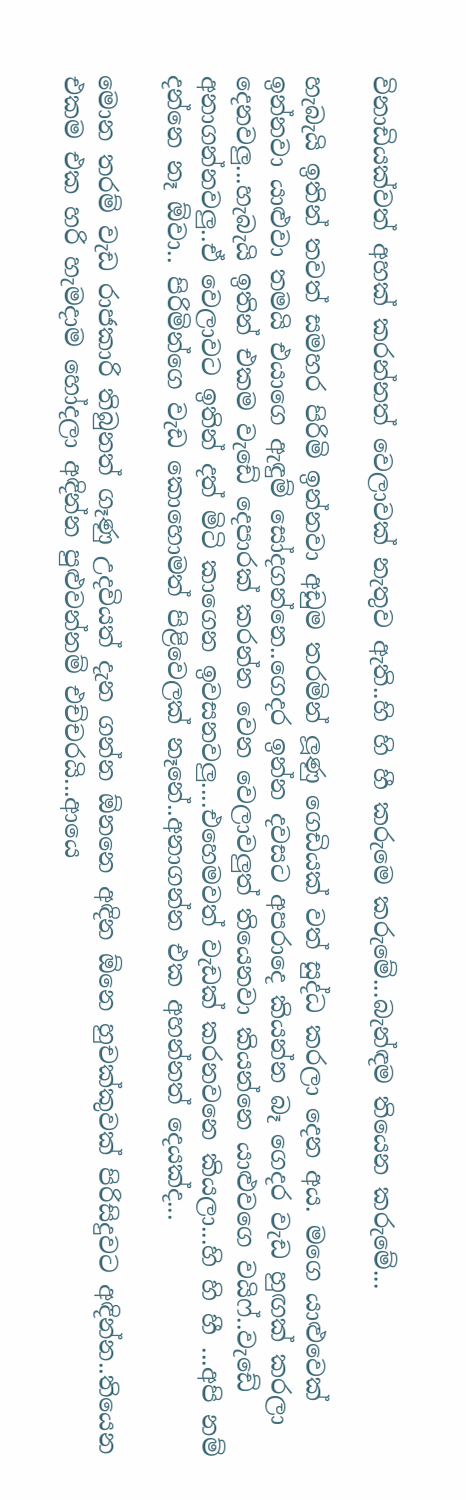විනාඩියක්වත් අහක් කරන්නත් වෙලාවක් නැතුව ඇති..හි හි හී කරුමෙ කරුමේ...බැන්ඳම තියෙන කරුමේ...

හැබැයි ඉතින් තවත් සමහර පිරිමි ඉන්නවා අඩුම තරමින් ලූණු ගෙඩියක් වත් සුද්ධ කරලා දෙන අය. මගෙ යාළුවෙක් ඉන්නවා යාළුවා තමයි එයාගෙ ඇඳුම් සෝදගන්නෙ..ගෙදර ඉන්න දවසට අපරාදෙ කියන්න බෑ ගෙදර වැඩ හුඟක් කරලා දෙනවලු...හැබැයි ඉතින් එකම වැඩේ දෙපාරක් කරන්න වෙන වෙලාවලුත් තියෙනවා කියන්නෙ යාළුවගෙ වයිෆ්..වැඩේ අනාගන්නවලු..ඒ වෙලාවට ඉතින් දත් මිටි කාගෙන ඉවසනවලු....එහෙමවත් වැඩක් කරනවනෙ කියලා...හි හි හී ...අපි නම් දන්නෙ නෑ ඕවා.. පිරිමින්ගෙ වැඩ කොහොමත් පිළිවෙලක් නෑනේ..අනාගන්න එක අහන්නත් දෙයක්ද...

මොන තරම් වැඩ රාජකාරි තිබුනත් ගෑණු උදවියත් දැන ගන්න ඕනනෙ අඳින ඕනෙ හුචක්කුවක් පිරිසිදුවට අඳින්න..තියෙන එකම එක හරි හැමදාම හෝදලා අඳින්න පුළුවන්නම් එච්චරයි...ආයෙ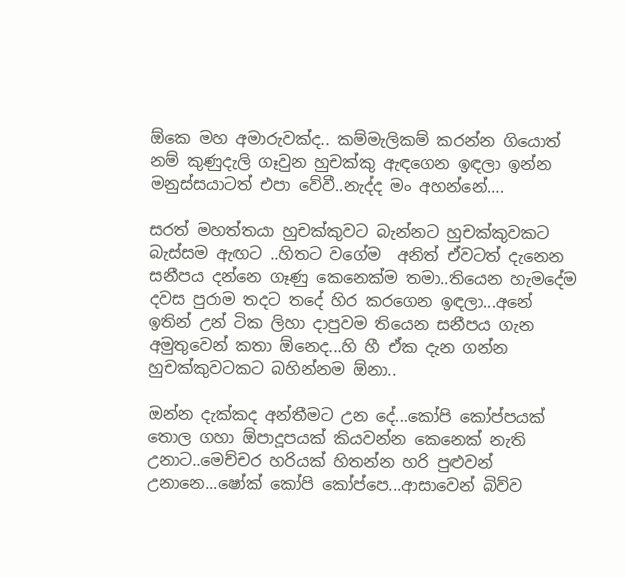ඕකෙ මහ අමාරුවක්ද.. කම්මැලිකම් කරන්න ගියොත් නම් කුණුදැලි ගෑවුන හුචක්කු ඇඳගෙන ඉඳලා ඉන්න මනුස්සයාටත් එපා වේවී..නැද්ද මං අහන්නේ….

සරත් මහත්තයා හුචක්කුවට බැන්නට හුචක්කුවකට බැස්සම ඇඟට ..හිතට වගේම  අනිත් ඒවටත් දැනෙන සනීපය දන්නෙ ගෑණු කෙනෙක්ම තමා..තියෙන හැමදේම දවස පුරාම තදට තදේ හිර කරගෙන ඉඳලා...අනේ ඉතින් උන් ටික ලිහා දාපුවම තියෙන සනීපය ගැන අමුතුවෙන් කතා ඕනෙද...හි හී ඒක දැන ගන්න හුචක්කුවටකට බහින්නම ඕනා..

ඔන්න දැක්කද අන්තීමට උන දේ...කෝපි කෝප්පයක් තොල ගහා ඕපාදූපයක් කියවන්න කෙනෙක් නැති උනාට..මෙච්චර හරියක් හිතන්න හරි පුළුවන් උනානෙ...ෂෝක් කෝපි කෝප්පෙ...ආසාවෙන් බිව්ව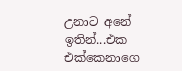උනාට අනේ ඉතින්...එක එක්කෙනාගෙ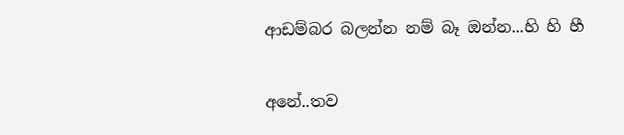ආඩම්බර බලන්න නම් බෑ ඔන්න...හි හි හී


අනේ..තව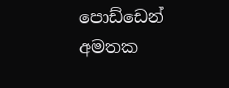පොඩ්ඩෙන් අමතක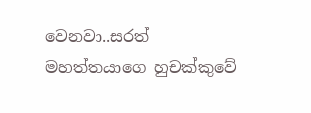වෙනවා..සරත් මහත්තයාගෙ හුචක්කුවේ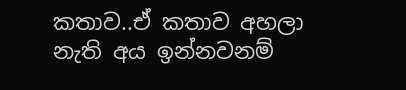කතාව..ඒ කතාව අහලා නැති අය ඉන්නවනම්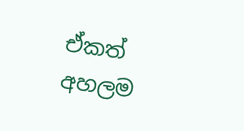ඒකත් අහලම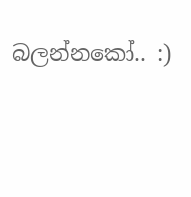බලන්නකෝ.. :)